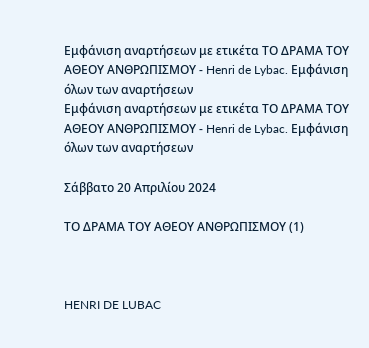Εμφάνιση αναρτήσεων με ετικέτα ΤΟ ΔΡΑΜΑ ΤΟΥ ΑΘΕΟΥ ΑΝΘΡΩΠΙΣΜΟΥ - Henri de Lybac. Εμφάνιση όλων των αναρτήσεων
Εμφάνιση αναρτήσεων με ετικέτα ΤΟ ΔΡΑΜΑ ΤΟΥ ΑΘΕΟΥ ΑΝΘΡΩΠΙΣΜΟΥ - Henri de Lybac. Εμφάνιση όλων των αναρτήσεων

Σάββατο 20 Απριλίου 2024

ΤΟ ΔΡΑΜΑ ΤΟΥ ΑΘΕΟΥ ΑΝΘΡΩΠΙΣΜΟΥ (1)



HENRI DE LUBAC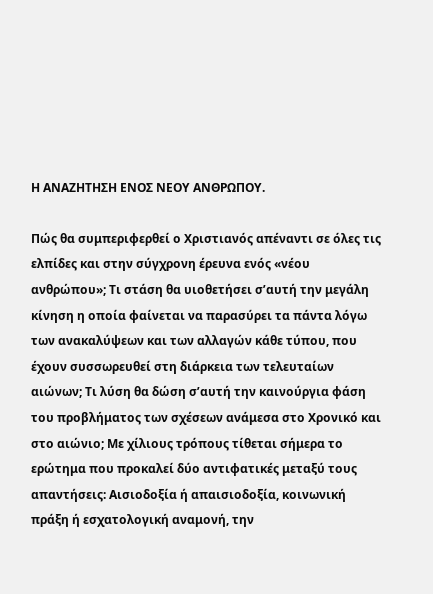Η ΑΝΑΖΗΤΗΣΗ ΕΝΟΣ ΝΕΟΥ ΑΝΘΡΩΠΟΥ.

Πώς θα συμπεριφερθεί ο Χριστιανός απέναντι σε όλες τις ελπίδες και στην σύγχρονη έρευνα ενός «νέου ανθρώπου»; Τι στάση θα υιοθετήσει σ’αυτή την μεγάλη κίνηση η οποία φαίνεται να παρασύρει τα πάντα λόγω των ανακαλύψεων και των αλλαγών κάθε τύπου, που έχουν συσσωρευθεί στη διάρκεια των τελευταίων αιώνων; Τι λύση θα δώση σ’αυτή την καινούργια φάση του προβλήματος των σχέσεων ανάμεσα στο Χρονικό και στο αιώνιο; Με χίλιους τρόπους τίθεται σήμερα το ερώτημα που προκαλεί δύο αντιφατικές μεταξύ τους απαντήσεις: Αισιοδοξία ή απαισιοδοξία, κοινωνική πράξη ή εσχατολογική αναμονή, την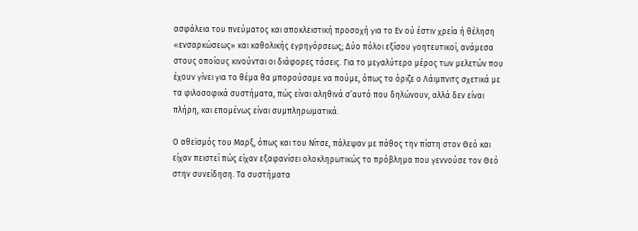ασφάλεια του πνεύματος και αποκλειστική προσοχή για το Εν ού έστιν χρεία ή θέληση «ενσαρκώσεως» και καθολικής εγρηγόρσεως; Δύο πόλοι εξίσου γοητευτικοί, ανάμεσα στους οποίους κινούνται οι διάφορες τάσεις. Για το μεγαλύτερο μέρος των μελετών που έχουν γίνει για το θέμα θα μπορούσαμε να πούμε, όπως το όριζε ο Λάιμπνιτς σχετικά με τα φιλοσοφικά συστήματα, πώς είναι αληθινά σ’αυτό που δηλώνουν, αλλά δεν είναι πλήρη, και επομένως είναι συμπληρωματικά.

Ο αθεϊσμός του Μαρξ, όπως και του Νίτσε, πάλεψαν με πάθος την πίστη στον Θεό και είχαν πειστεί πώς είχαν εξαφανίσει ολοκληρωτικώς το πρόβλημα που γεννούσε τον Θεό στην συνείδηση. Τα συστήματα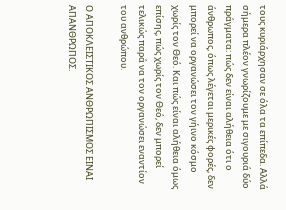τους κυριάρχησαν σε όλα τα επίπεδα. Αλλά σήμερα πλέον γνωρίζουμε με σιγουριά δύο πράγματα: πώς δεν είναι αλήθεια ότι ο άνθρωπος, όπως λέγεται μερικές φορές, δεν μπορεί να οργανώσει τον γήινο κόσμο χωρίς τον Θεό. Και πώς είναι αλήθεια όμως επίσης, πώς χωρίς τον Θεό, δεν μπορεί τελικώς παρά να τον οργανώσει εναντίον του ανθρώπου.

Ο ΑΠΟΚΛΕΙΣΤΙΚΟΣ ΑΝΘΡΩΠΙΣΜΟΣ ΕΙΝΑΙ ΑΠΑΝΘΡΩΠΟΣ.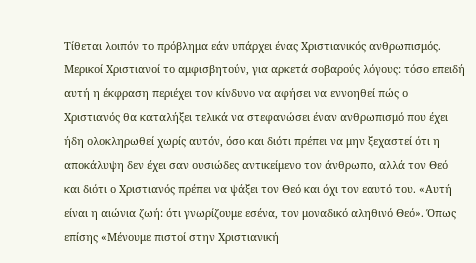Τίθεται λοιπόν το πρόβλημα εάν υπάρχει ένας Χριστιανικός ανθρωπισμός. Μερικοί Χριστιανοί το αμφισβητούν, για αρκετά σοβαρούς λόγους: τόσο επειδή αυτή η έκφραση περιέχει τον κίνδυνο να αφήσει να εννοηθεί πώς ο Χριστιανός θα καταλήξει τελικά να στεφανώσει έναν ανθρωπισμό που έχει ήδη ολοκληρωθεί χωρίς αυτόν, όσο και διότι πρέπει να μην ξεχαστεί ότι η αποκάλυψη δεν έχει σαν ουσιώδες αντικείμενο τον άνθρωπο, αλλά τον Θεό και διότι ο Χριστιανός πρέπει να ψάξει τον Θεό και όχι τον εαυτό του. «Αυτή είναι η αιώνια ζωή: ότι γνωρίζουμε εσένα, τον μοναδικό αληθινό Θεό». Όπως επίσης «Μένουμε πιστοί στην Χριστιανική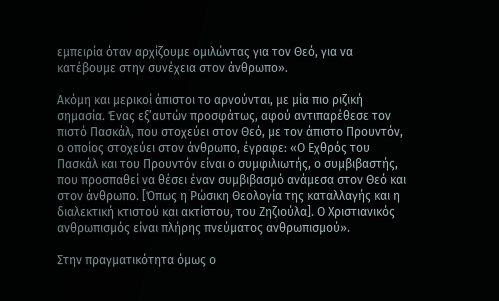εμπειρία όταν αρχίζουμε ομιλώντας για τον Θεό, για να κατέβουμε στην συνέχεια στον άνθρωπο».

Ακόμη και μερικοί άπιστοι το αρνούνται, με μία πιο ριζική σημασία. Ένας εξ’αυτών προσφάτως, αφού αντιπαρέθεσε τον πιστό Πασκάλ, που στοχεύει στον Θεό, με τον άπιστο Προυντόν, ο οποίος στοχεύει στον άνθρωπο, έγραφε: «Ο Εχθρός του Πασκάλ και του Προυντόν είναι ο συμφιλιωτής, ο συμβιβαστής, που προσπαθεί να θέσει έναν συμβιβασμό ανάμεσα στον Θεό και στον άνθρωπο. [Όπως η Ρώσικη Θεολογία της καταλλαγής και η διαλεκτική κτιστού και ακτίστου, του Ζηζιούλα]. Ο Χριστιανικός ανθρωπισμός είναι πλήρης πνεύματος ανθρωπισμού».

Στην πραγματικότητα όμως ο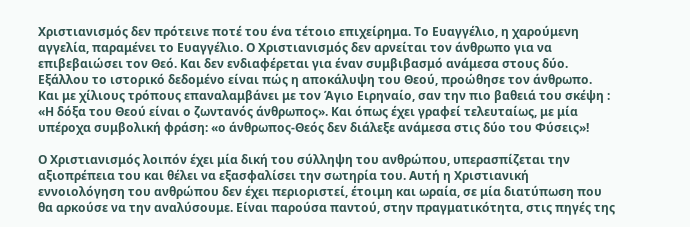Χριστιανισμός δεν πρότεινε ποτέ του ένα τέτοιο επιχείρημα. Το Ευαγγέλιο, η χαρούμενη αγγελία, παραμένει το Ευαγγέλιο. Ο Χριστιανισμός δεν αρνείται τον άνθρωπο για να επιβεβαιώσει τον Θεό. Και δεν ενδιαφέρεται για έναν συμβιβασμό ανάμεσα στους δύο. Εξάλλου το ιστορικό δεδομένο είναι πώς η αποκάλυψη του Θεού, προώθησε τον άνθρωπο. Και με χίλιους τρόπους επαναλαμβάνει με τον Άγιο Ειρηναίο, σαν την πιο βαθειά του σκέψη : «Η δόξα του Θεού είναι ο ζωντανός άνθρωπος». Και όπως έχει γραφεί τελευταίως, με μία υπέροχα συμβολική φράση: «ο άνθρωπος-Θεός δεν διάλεξε ανάμεσα στις δύο του Φύσεις»!

Ο Χριστιανισμός λοιπόν έχει μία δική του σύλληψη του ανθρώπου, υπερασπίζεται την αξιοπρέπεια του και θέλει να εξασφαλίσει την σωτηρία του. Αυτή η Χριστιανική εννοιολόγηση του ανθρώπου δεν έχει περιοριστεί, έτοιμη και ωραία, σε μία διατύπωση που θα αρκούσε να την αναλύσουμε. Είναι παρούσα παντού, στην πραγματικότητα, στις πηγές της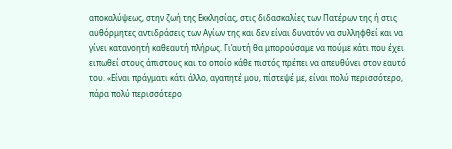αποκαλύψεως, στην ζωή της Εκκλησίας, στις διδασκαλίες των Πατέρων της ή στις αυθόρμητες αντιδράσεις των Αγίων της και δεν είναι δυνατόν να συλληφθεί και να γίνει κατανοητή καθεαυτή πλήρως. Γι’αυτή θα μπορούσαμε να πούμε κάτι που έχει ειπωθεί στους άπιστους και το οποίο κάθε πιστός πρέπει να απευθύνει στον εαυτό του. «Είναι πράγματι κάτι άλλο, αγαπητέ μου, πίστεψέ με, είναι πολύ περισσότερο, πάρα πολύ περισσότερο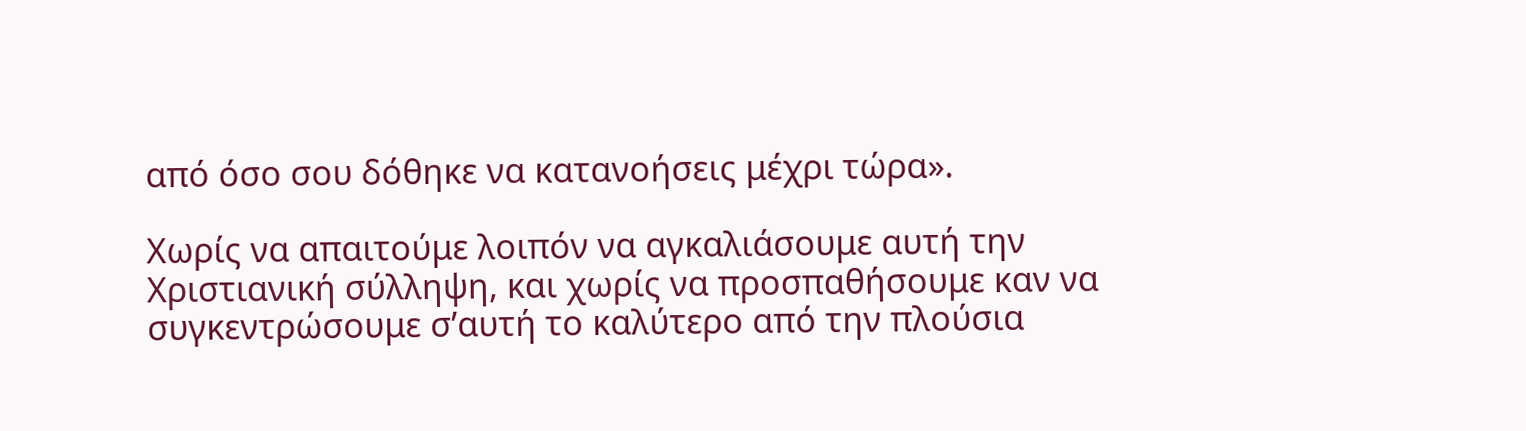από όσο σου δόθηκε να κατανοήσεις μέχρι τώρα».

Χωρίς να απαιτούμε λοιπόν να αγκαλιάσουμε αυτή την Χριστιανική σύλληψη, και χωρίς να προσπαθήσουμε καν να συγκεντρώσουμε σ’αυτή το καλύτερο από την πλούσια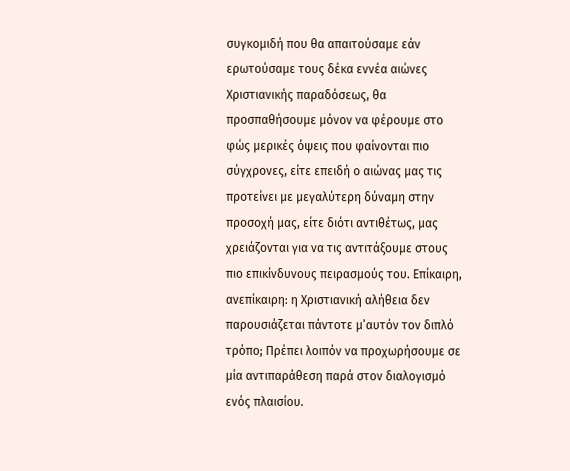συγκομιδή που θα απαιτούσαμε εάν ερωτούσαμε τους δέκα εννέα αιώνες Χριστιανικής παραδόσεως, θα προσπαθήσουμε μόνον να φέρουμε στο φώς μερικές όψεις που φαίνονται πιο σύγχρονες, είτε επειδή ο αιώνας μας τις προτείνει με μεγαλύτερη δύναμη στην προσοχή μας, είτε διότι αντιθέτως, μας χρειάζονται για να τις αντιτάξουμε στους πιο επικίνδυνους πειρασμούς του. Επίκαιρη, ανεπίκαιρη: η Χριστιανική αλήθεια δεν παρουσιάζεται πάντοτε μ’αυτόν τον διπλό τρόπο; Πρέπει λοιπόν να προχωρήσουμε σε μία αντιπαράθεση παρά στον διαλογισμό ενός πλαισίου.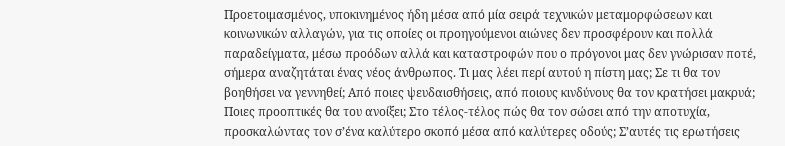Προετοιμασμένος, υποκινημένος ήδη μέσα από μία σειρά τεχνικών μεταμορφώσεων και κοινωνικών αλλαγών, για τις οποίες οι προηγούμενοι αιώνες δεν προσφέρουν και πολλά παραδείγματα, μέσω προόδων αλλά και καταστροφών που ο πρόγονοι μας δεν γνώρισαν ποτέ, σήμερα αναζητάται ένας νέος άνθρωπος. Τι μας λέει περί αυτού η πίστη μας; Σε τι θα τον βοηθήσει να γεννηθεί; Από ποιες ψευδαισθήσεις, από ποιους κινδύνους θα τον κρατήσει μακρυά; Ποιες προοπτικές θα του ανοίξει; Στο τέλος-τέλος πώς θα τον σώσει από την αποτυχία, προσκαλώντας τον σ’ένα καλύτερο σκοπό μέσα από καλύτερες οδούς; Σ’αυτές τις ερωτήσεις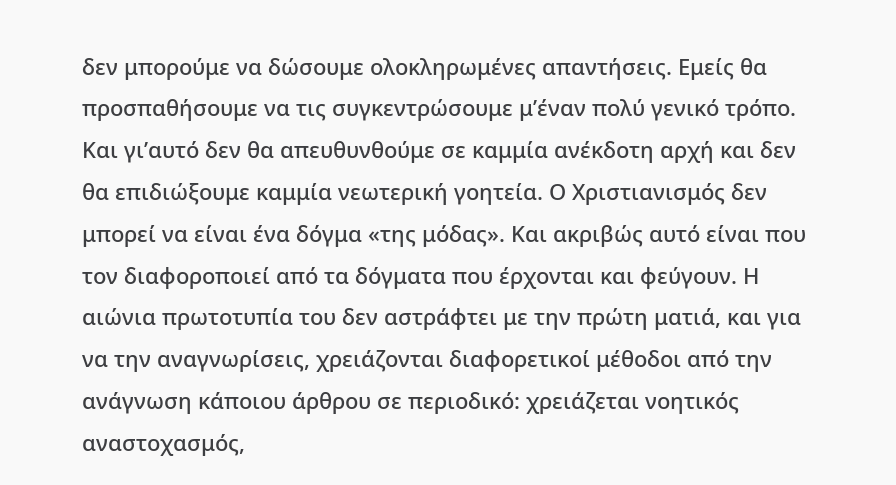δεν μπορούμε να δώσουμε ολοκληρωμένες απαντήσεις. Εμείς θα προσπαθήσουμε να τις συγκεντρώσουμε μ’έναν πολύ γενικό τρόπο. Και γι’αυτό δεν θα απευθυνθούμε σε καμμία ανέκδοτη αρχή και δεν θα επιδιώξουμε καμμία νεωτερική γοητεία. Ο Χριστιανισμός δεν μπορεί να είναι ένα δόγμα «της μόδας». Και ακριβώς αυτό είναι που τον διαφοροποιεί από τα δόγματα που έρχονται και φεύγουν. Η αιώνια πρωτοτυπία του δεν αστράφτει με την πρώτη ματιά, και για να την αναγνωρίσεις, χρειάζονται διαφορετικοί μέθοδοι από την ανάγνωση κάποιου άρθρου σε περιοδικό: χρειάζεται νοητικός αναστοχασμός,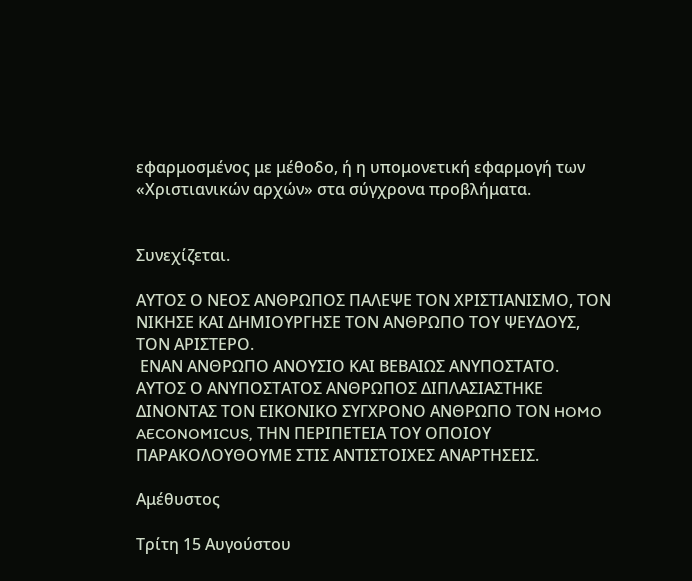εφαρμοσμένος με μέθοδο, ή η υπομονετική εφαρμογή των «Χριστιανικών αρχών» στα σύγχρονα προβλήματα.


Συνεχίζεται.

ΑΥΤΟΣ Ο ΝΕΟΣ ΑΝΘΡΩΠΟΣ ΠΑΛΕΨΕ ΤΟΝ ΧΡΙΣΤΙΑΝΙΣΜΟ, ΤΟΝ ΝΙΚΗΣΕ ΚΑΙ ΔΗΜΙΟΥΡΓΗΣΕ ΤΟΝ ΑΝΘΡΩΠΟ ΤΟΥ ΨΕΥΔΟΥΣ, ΤΟΝ ΑΡΙΣΤΕΡΟ.
 ΕΝΑΝ ΑΝΘΡΩΠΟ ΑΝΟΥΣΙΟ ΚΑΙ ΒΕΒΑΙΩΣ ΑΝΥΠΟΣΤΑΤΟ.
ΑΥΤΟΣ Ο ΑΝΥΠΟΣΤΑΤΟΣ ΑΝΘΡΩΠΟΣ ΔΙΠΛΑΣΙΑΣΤΗΚΕ ΔΙΝΟΝΤΑΣ ΤΟΝ ΕΙΚΟΝΙΚΟ ΣΥΓΧΡΟΝΟ ΑΝΘΡΩΠΟ ΤΟΝ HOMO AECONOMICUS, ΤΗΝ ΠΕΡΙΠΕΤΕΙΑ ΤΟΥ ΟΠΟΙΟΥ ΠΑΡΑΚΟΛΟΥΘΟΥΜΕ ΣΤΙΣ ΑΝΤΙΣΤΟΙΧΕΣ ΑΝΑΡΤΗΣΕΙΣ.

Αμέθυστος

Τρίτη 15 Αυγούστου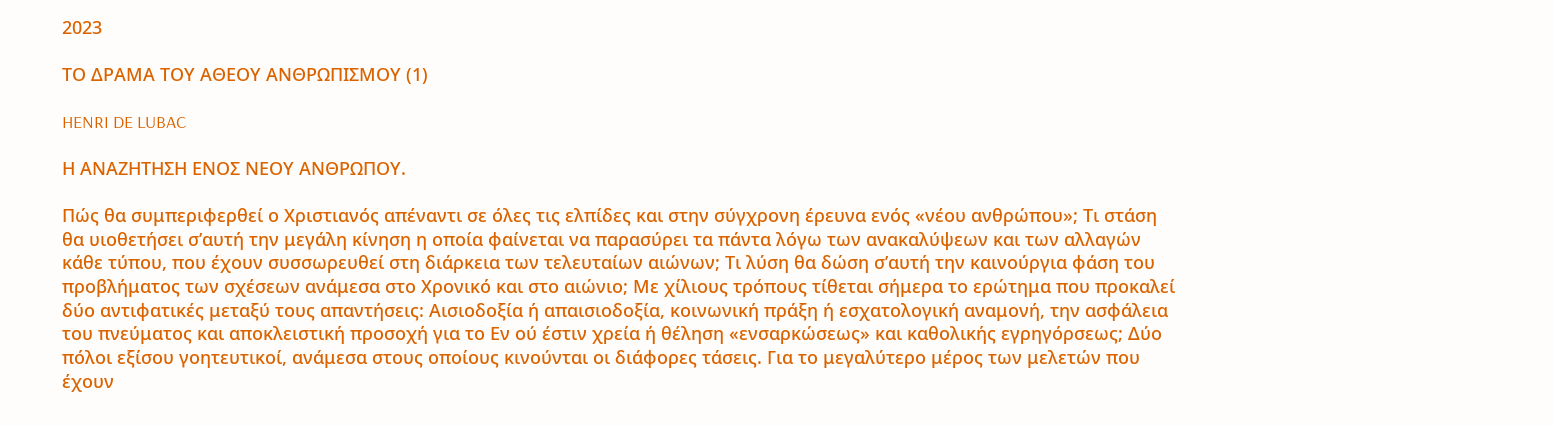2023

ΤΟ ΔΡΑΜΑ ΤΟΥ ΑΘΕΟΥ ΑΝΘΡΩΠΙΣΜΟΥ (1)

HENRI DE LUBAC

Η ΑΝΑΖΗΤΗΣΗ ΕΝΟΣ ΝΕΟΥ ΑΝΘΡΩΠΟΥ.

Πώς θα συμπεριφερθεί ο Χριστιανός απέναντι σε όλες τις ελπίδες και στην σύγχρονη έρευνα ενός «νέου ανθρώπου»; Τι στάση θα υιοθετήσει σ’αυτή την μεγάλη κίνηση η οποία φαίνεται να παρασύρει τα πάντα λόγω των ανακαλύψεων και των αλλαγών κάθε τύπου, που έχουν συσσωρευθεί στη διάρκεια των τελευταίων αιώνων; Τι λύση θα δώση σ’αυτή την καινούργια φάση του προβλήματος των σχέσεων ανάμεσα στο Χρονικό και στο αιώνιο; Με χίλιους τρόπους τίθεται σήμερα το ερώτημα που προκαλεί δύο αντιφατικές μεταξύ τους απαντήσεις: Αισιοδοξία ή απαισιοδοξία, κοινωνική πράξη ή εσχατολογική αναμονή, την ασφάλεια του πνεύματος και αποκλειστική προσοχή για το Εν ού έστιν χρεία ή θέληση «ενσαρκώσεως» και καθολικής εγρηγόρσεως; Δύο πόλοι εξίσου γοητευτικοί, ανάμεσα στους οποίους κινούνται οι διάφορες τάσεις. Για το μεγαλύτερο μέρος των μελετών που έχουν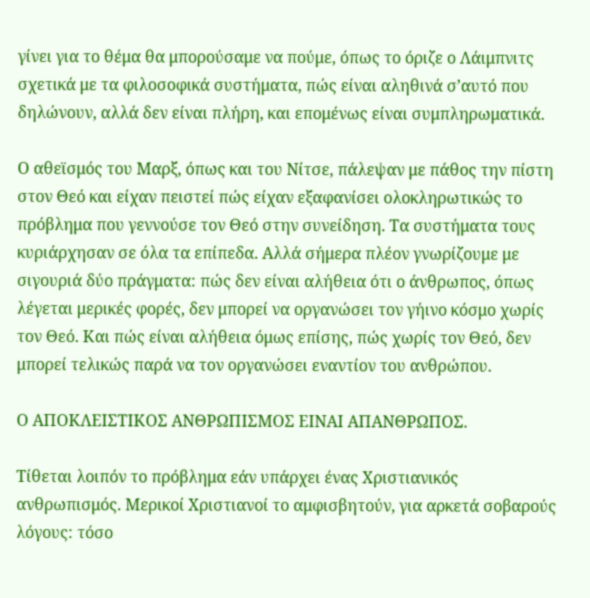γίνει για το θέμα θα μπορούσαμε να πούμε, όπως το όριζε ο Λάιμπνιτς σχετικά με τα φιλοσοφικά συστήματα, πώς είναι αληθινά σ’αυτό που δηλώνουν, αλλά δεν είναι πλήρη, και επομένως είναι συμπληρωματικά.

Ο αθεϊσμός του Μαρξ, όπως και του Νίτσε, πάλεψαν με πάθος την πίστη στον Θεό και είχαν πειστεί πώς είχαν εξαφανίσει ολοκληρωτικώς το πρόβλημα που γεννούσε τον Θεό στην συνείδηση. Τα συστήματα τους κυριάρχησαν σε όλα τα επίπεδα. Αλλά σήμερα πλέον γνωρίζουμε με σιγουριά δύο πράγματα: πώς δεν είναι αλήθεια ότι ο άνθρωπος, όπως λέγεται μερικές φορές, δεν μπορεί να οργανώσει τον γήινο κόσμο χωρίς τον Θεό. Και πώς είναι αλήθεια όμως επίσης, πώς χωρίς τον Θεό, δεν μπορεί τελικώς παρά να τον οργανώσει εναντίον του ανθρώπου.

Ο ΑΠΟΚΛΕΙΣΤΙΚΟΣ ΑΝΘΡΩΠΙΣΜΟΣ ΕΙΝΑΙ ΑΠΑΝΘΡΩΠΟΣ.

Τίθεται λοιπόν το πρόβλημα εάν υπάρχει ένας Χριστιανικός ανθρωπισμός. Μερικοί Χριστιανοί το αμφισβητούν, για αρκετά σοβαρούς λόγους: τόσο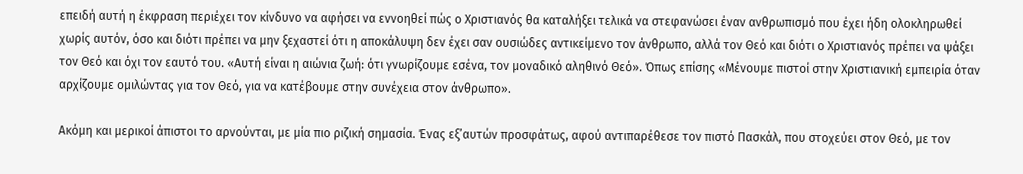επειδή αυτή η έκφραση περιέχει τον κίνδυνο να αφήσει να εννοηθεί πώς ο Χριστιανός θα καταλήξει τελικά να στεφανώσει έναν ανθρωπισμό που έχει ήδη ολοκληρωθεί χωρίς αυτόν, όσο και διότι πρέπει να μην ξεχαστεί ότι η αποκάλυψη δεν έχει σαν ουσιώδες αντικείμενο τον άνθρωπο, αλλά τον Θεό και διότι ο Χριστιανός πρέπει να ψάξει τον Θεό και όχι τον εαυτό του. «Αυτή είναι η αιώνια ζωή: ότι γνωρίζουμε εσένα, τον μοναδικό αληθινό Θεό». Όπως επίσης «Μένουμε πιστοί στην Χριστιανική εμπειρία όταν αρχίζουμε ομιλώντας για τον Θεό, για να κατέβουμε στην συνέχεια στον άνθρωπο».

Ακόμη και μερικοί άπιστοι το αρνούνται, με μία πιο ριζική σημασία. Ένας εξ’αυτών προσφάτως, αφού αντιπαρέθεσε τον πιστό Πασκάλ, που στοχεύει στον Θεό, με τον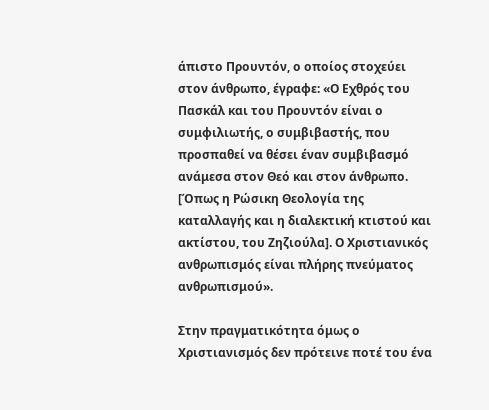άπιστο Προυντόν, ο οποίος στοχεύει στον άνθρωπο, έγραφε: «Ο Εχθρός του Πασκάλ και του Προυντόν είναι ο συμφιλιωτής, ο συμβιβαστής, που προσπαθεί να θέσει έναν συμβιβασμό ανάμεσα στον Θεό και στον άνθρωπο. [Όπως η Ρώσικη Θεολογία της καταλλαγής και η διαλεκτική κτιστού και ακτίστου, του Ζηζιούλα]. Ο Χριστιανικός ανθρωπισμός είναι πλήρης πνεύματος ανθρωπισμού».

Στην πραγματικότητα όμως ο Χριστιανισμός δεν πρότεινε ποτέ του ένα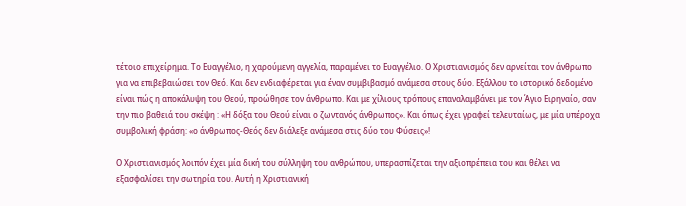τέτοιο επιχείρημα. Το Ευαγγέλιο, η χαρούμενη αγγελία, παραμένει το Ευαγγέλιο. Ο Χριστιανισμός δεν αρνείται τον άνθρωπο για να επιβεβαιώσει τον Θεό. Και δεν ενδιαφέρεται για έναν συμβιβασμό ανάμεσα στους δύο. Εξάλλου το ιστορικό δεδομένο είναι πώς η αποκάλυψη του Θεού, προώθησε τον άνθρωπο. Και με χίλιους τρόπους επαναλαμβάνει με τον Άγιο Ειρηναίο, σαν την πιο βαθειά του σκέψη : «Η δόξα του Θεού είναι ο ζωντανός άνθρωπος». Και όπως έχει γραφεί τελευταίως, με μία υπέροχα συμβολική φράση: «ο άνθρωπος-Θεός δεν διάλεξε ανάμεσα στις δύο του Φύσεις»!

Ο Χριστιανισμός λοιπόν έχει μία δική του σύλληψη του ανθρώπου, υπερασπίζεται την αξιοπρέπεια του και θέλει να εξασφαλίσει την σωτηρία του. Αυτή η Χριστιανική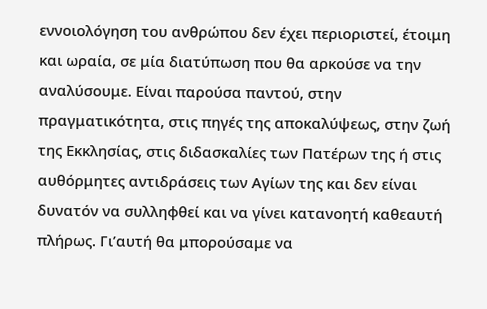εννοιολόγηση του ανθρώπου δεν έχει περιοριστεί, έτοιμη και ωραία, σε μία διατύπωση που θα αρκούσε να την αναλύσουμε. Είναι παρούσα παντού, στην πραγματικότητα, στις πηγές της αποκαλύψεως, στην ζωή της Εκκλησίας, στις διδασκαλίες των Πατέρων της ή στις αυθόρμητες αντιδράσεις των Αγίων της και δεν είναι δυνατόν να συλληφθεί και να γίνει κατανοητή καθεαυτή πλήρως. Γι’αυτή θα μπορούσαμε να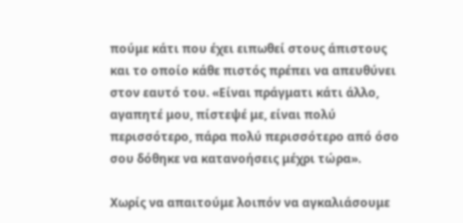πούμε κάτι που έχει ειπωθεί στους άπιστους και το οποίο κάθε πιστός πρέπει να απευθύνει στον εαυτό του. «Είναι πράγματι κάτι άλλο, αγαπητέ μου, πίστεψέ με, είναι πολύ περισσότερο, πάρα πολύ περισσότερο από όσο σου δόθηκε να κατανοήσεις μέχρι τώρα».

Χωρίς να απαιτούμε λοιπόν να αγκαλιάσουμε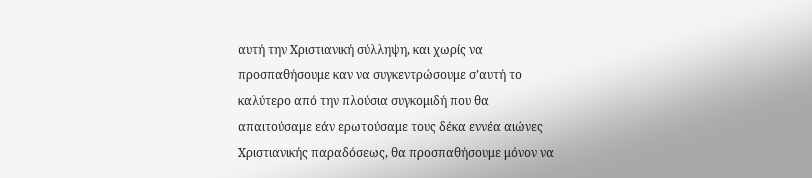αυτή την Χριστιανική σύλληψη, και χωρίς να προσπαθήσουμε καν να συγκεντρώσουμε σ’αυτή το καλύτερο από την πλούσια συγκομιδή που θα απαιτούσαμε εάν ερωτούσαμε τους δέκα εννέα αιώνες Χριστιανικής παραδόσεως, θα προσπαθήσουμε μόνον να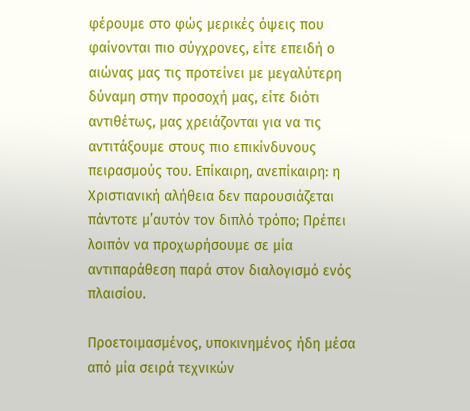φέρουμε στο φώς μερικές όψεις που φαίνονται πιο σύγχρονες, είτε επειδή ο αιώνας μας τις προτείνει με μεγαλύτερη δύναμη στην προσοχή μας, είτε διότι αντιθέτως, μας χρειάζονται για να τις αντιτάξουμε στους πιο επικίνδυνους πειρασμούς του. Επίκαιρη, ανεπίκαιρη: η Χριστιανική αλήθεια δεν παρουσιάζεται πάντοτε μ’αυτόν τον διπλό τρόπο; Πρέπει λοιπόν να προχωρήσουμε σε μία αντιπαράθεση παρά στον διαλογισμό ενός πλαισίου.

Προετοιμασμένος, υποκινημένος ήδη μέσα από μία σειρά τεχνικών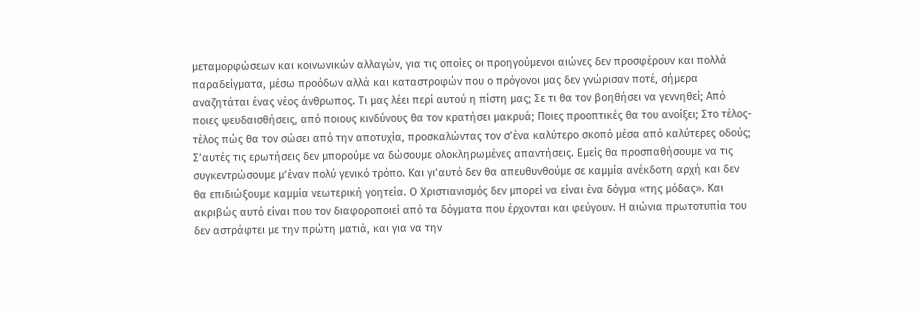μεταμορφώσεων και κοινωνικών αλλαγών, για τις οποίες οι προηγούμενοι αιώνες δεν προσφέρουν και πολλά παραδείγματα, μέσω προόδων αλλά και καταστροφών που ο πρόγονοι μας δεν γνώρισαν ποτέ, σήμερα αναζητάται ένας νέος άνθρωπος. Τι μας λέει περί αυτού η πίστη μας; Σε τι θα τον βοηθήσει να γεννηθεί; Από ποιες ψευδαισθήσεις, από ποιους κινδύνους θα τον κρατήσει μακρυά; Ποιες προοπτικές θα του ανοίξει; Στο τέλος-τέλος πώς θα τον σώσει από την αποτυχία, προσκαλώντας τον σ’ένα καλύτερο σκοπό μέσα από καλύτερες οδούς; Σ’αυτές τις ερωτήσεις δεν μπορούμε να δώσουμε ολοκληρωμένες απαντήσεις. Εμείς θα προσπαθήσουμε να τις συγκεντρώσουμε μ’έναν πολύ γενικό τρόπο. Και γι’αυτό δεν θα απευθυνθούμε σε καμμία ανέκδοτη αρχή και δεν θα επιδιώξουμε καμμία νεωτερική γοητεία. Ο Χριστιανισμός δεν μπορεί να είναι ένα δόγμα «της μόδας». Και ακριβώς αυτό είναι που τον διαφοροποιεί από τα δόγματα που έρχονται και φεύγουν. Η αιώνια πρωτοτυπία του δεν αστράφτει με την πρώτη ματιά, και για να την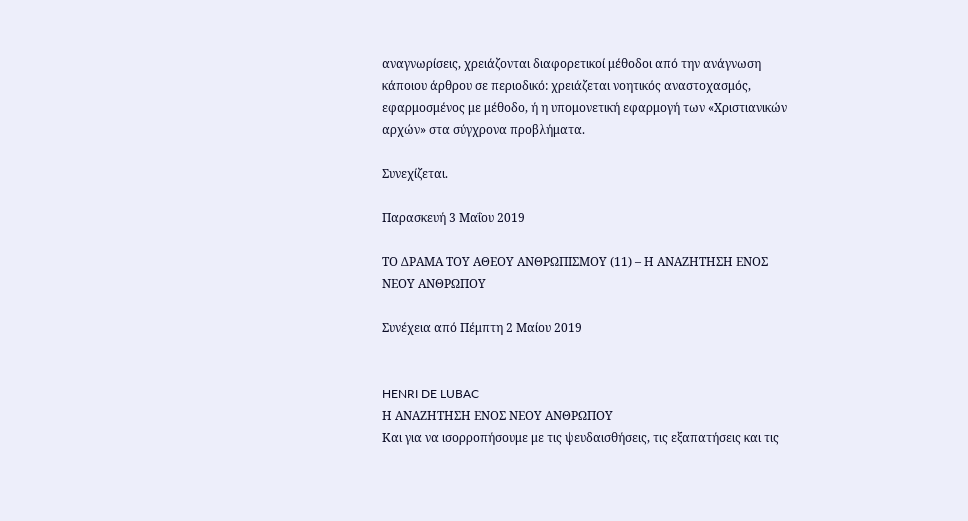αναγνωρίσεις, χρειάζονται διαφορετικοί μέθοδοι από την ανάγνωση κάποιου άρθρου σε περιοδικό: χρειάζεται νοητικός αναστοχασμός, εφαρμοσμένος με μέθοδο, ή η υπομονετική εφαρμογή των «Χριστιανικών αρχών» στα σύγχρονα προβλήματα.

Συνεχίζεται.

Παρασκευή 3 Μαΐου 2019

ΤΟ ΔΡΑΜΑ ΤΟΥ ΑΘΕΟΥ ΑΝΘΡΩΠΙΣΜΟΥ (11) – Η ΑΝΑΖΗΤΗΣΗ ΕΝΟΣ ΝΕΟΥ ΑΝΘΡΩΠΟΥ

Συνέχεια από Πέμπτη 2 Μαίου 2019


HENRI DE LUBAC
Η ΑΝΑΖΗΤΗΣΗ ΕΝΟΣ ΝΕΟΥ ΑΝΘΡΩΠΟΥ
Και για να ισορροπήσουμε με τις ψευδαισθήσεις, τις εξαπατήσεις και τις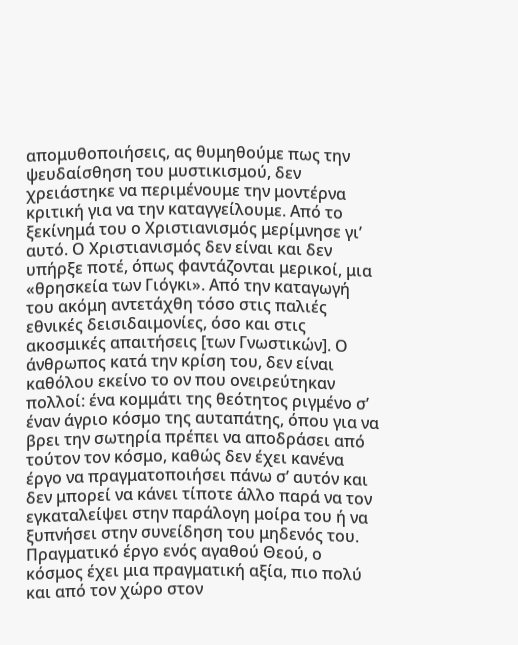απομυθοποιήσεις, ας θυμηθούμε πως την ψευδαίσθηση του μυστικισμού, δεν χρειάστηκε να περιμένουμε την μοντέρνα κριτική για να την καταγγείλουμε. Από το ξεκίνημά του ο Χριστιανισμός μερίμνησε γι’ αυτό. Ο Χριστιανισμός δεν είναι και δεν υπήρξε ποτέ, όπως φαντάζονται μερικοί, μια «θρησκεία των Γιόγκι». Από την καταγωγή του ακόμη αντετάχθη τόσο στις παλιές εθνικές δεισιδαιμονίες, όσο και στις ακοσμικές απαιτήσεις [των Γνωστικών]. Ο άνθρωπος κατά την κρίση του, δεν είναι καθόλου εκείνο το ον που ονειρεύτηκαν πολλοί: ένα κομμάτι της θεότητος ριγμένο σ’ έναν άγριο κόσμο της αυταπάτης, όπου για να βρει την σωτηρία πρέπει να αποδράσει από τούτον τον κόσμο, καθώς δεν έχει κανένα έργο να πραγματοποιήσει πάνω σ’ αυτόν και δεν μπορεί να κάνει τίποτε άλλο παρά να τον εγκαταλείψει στην παράλογη μοίρα του ή να ξυπνήσει στην συνείδηση του μηδενός του.
Πραγματικό έργο ενός αγαθού Θεού, ο κόσμος έχει μια πραγματική αξία, πιο πολύ και από τον χώρο στον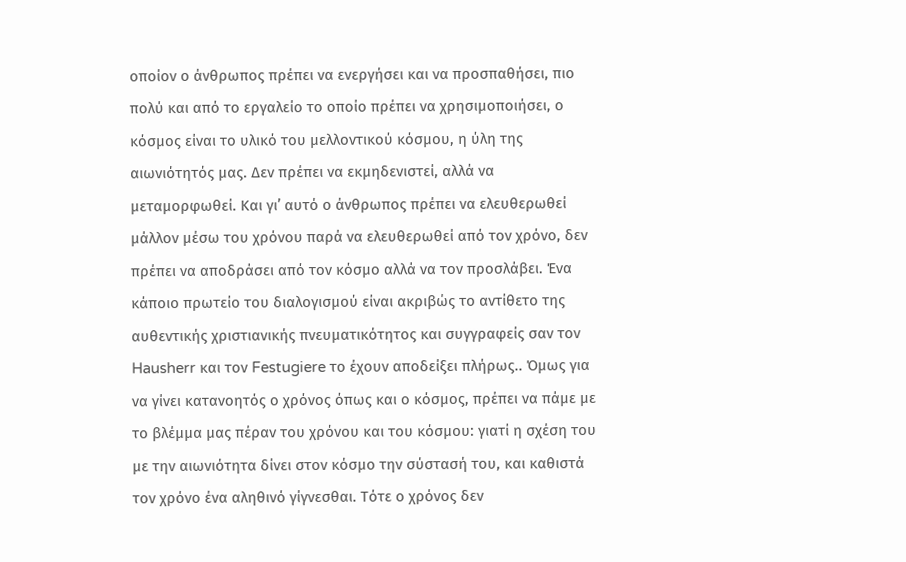οποίον ο άνθρωπος πρέπει να ενεργήσει και να προσπαθήσει, πιο πολύ και από το εργαλείο το οποίο πρέπει να χρησιμοποιήσει, ο κόσμος είναι το υλικό του μελλοντικού κόσμου, η ύλη της αιωνιότητός μας. Δεν πρέπει να εκμηδενιστεί, αλλά να μεταμορφωθεί. Και γι’ αυτό ο άνθρωπος πρέπει να ελευθερωθεί μάλλον μέσω του χρόνου παρά να ελευθερωθεί από τον χρόνο, δεν πρέπει να αποδράσει από τον κόσμο αλλά να τον προσλάβει. Ένα κάποιο πρωτείο του διαλογισμού είναι ακριβώς το αντίθετο της αυθεντικής χριστιανικής πνευματικότητος και συγγραφείς σαν τον Hausherr και τον Festugiere το έχουν αποδείξει πλήρως.. Όμως για να γίνει κατανοητός ο χρόνος όπως και ο κόσμος, πρέπει να πάμε με το βλέμμα μας πέραν του χρόνου και του κόσμου: γιατί η σχέση του με την αιωνιότητα δίνει στον κόσμο την σύστασή του, και καθιστά τον χρόνο ένα αληθινό γίγνεσθαι. Τότε ο χρόνος δεν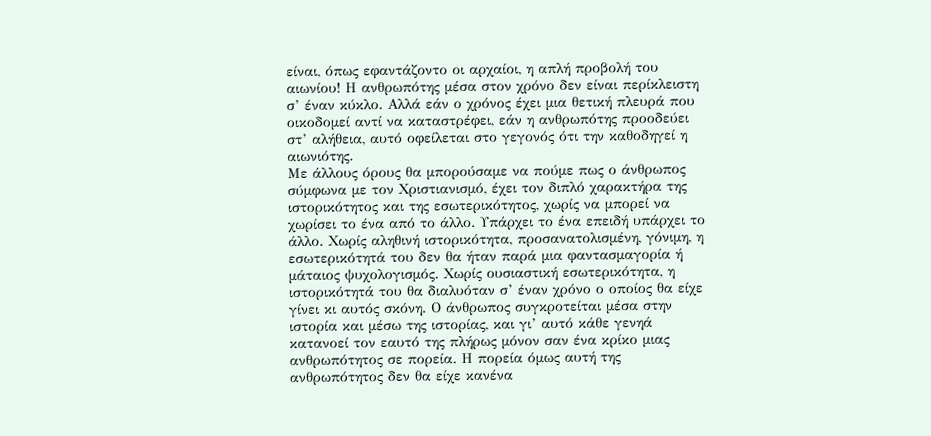είναι, όπως εφαντάζοντο οι αρχαίοι, η απλή προβολή του αιωνίου! Η ανθρωπότης μέσα στον χρόνο δεν είναι περίκλειστη σ’ έναν κύκλο. Αλλά εάν ο χρόνος έχει μια θετική πλευρά που οικοδομεί αντί να καταστρέφει, εάν η ανθρωπότης προοδεύει στ’ αλήθεια, αυτό οφείλεται στο γεγονός ότι την καθοδηγεί η αιωνιότης.
Με άλλους όρους θα μπορούσαμε να πούμε πως ο άνθρωπος σύμφωνα με τον Χριστιανισμό, έχει τον διπλό χαρακτήρα της ιστορικότητος και της εσωτερικότητος, χωρίς να μπορεί να χωρίσει το ένα από το άλλο. Υπάρχει το ένα επειδή υπάρχει το άλλο. Χωρίς αληθινή ιστορικότητα, προσανατολισμένη, γόνιμη, η εσωτερικότητά του δεν θα ήταν παρά μια φαντασμαγορία ή μάταιος ψυχολογισμός. Χωρίς ουσιαστική εσωτερικότητα, η ιστορικότητά του θα διαλυόταν σ’ έναν χρόνο ο οποίος θα είχε γίνει κι αυτός σκόνη. Ο άνθρωπος συγκροτείται μέσα στην ιστορία και μέσω της ιστορίας, και γι’ αυτό κάθε γενηά κατανοεί τον εαυτό της πλήρως μόνον σαν ένα κρίκο μιας ανθρωπότητος σε πορεία. Η πορεία όμως αυτή της ανθρωπότητος δεν θα είχε κανένα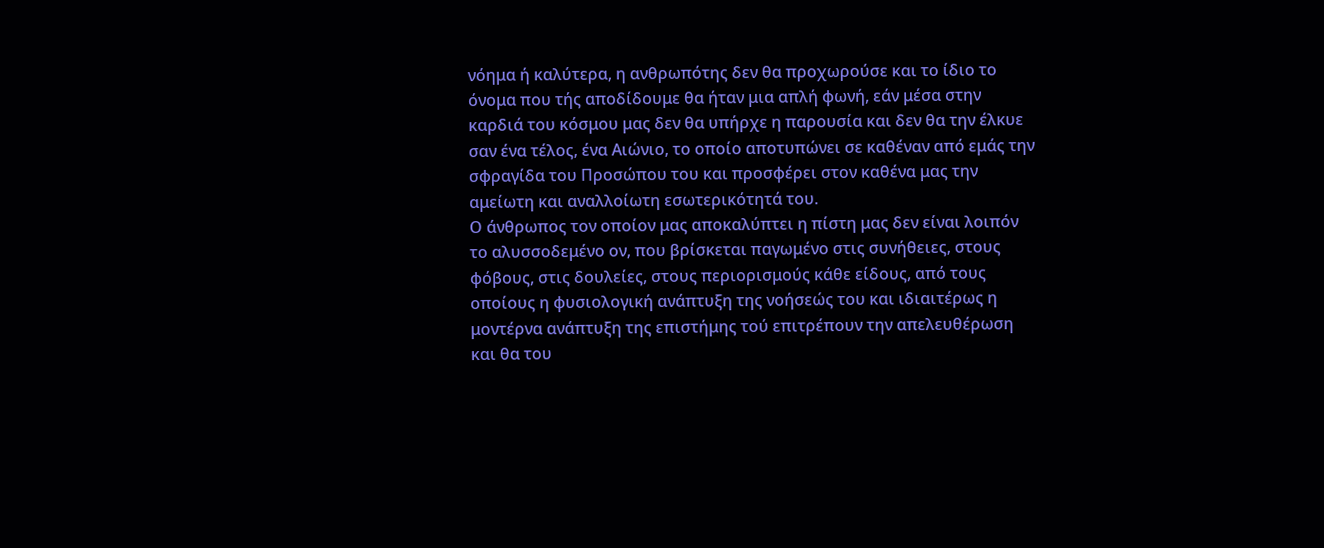νόημα ή καλύτερα, η ανθρωπότης δεν θα προχωρούσε και το ίδιο το όνομα που τής αποδίδουμε θα ήταν μια απλή φωνή, εάν μέσα στην καρδιά του κόσμου μας δεν θα υπήρχε η παρουσία και δεν θα την έλκυε σαν ένα τέλος, ένα Αιώνιο, το οποίο αποτυπώνει σε καθέναν από εμάς την σφραγίδα του Προσώπου του και προσφέρει στον καθένα μας την αμείωτη και αναλλοίωτη εσωτερικότητά του.
Ο άνθρωπος τον οποίον μας αποκαλύπτει η πίστη μας δεν είναι λοιπόν το αλυσσοδεμένο ον, που βρίσκεται παγωμένο στις συνήθειες, στους φόβους, στις δουλείες, στους περιορισμούς κάθε είδους, από τους οποίους η φυσιολογική ανάπτυξη της νοήσεώς του και ιδιαιτέρως η μοντέρνα ανάπτυξη της επιστήμης τού επιτρέπουν την απελευθέρωση και θα του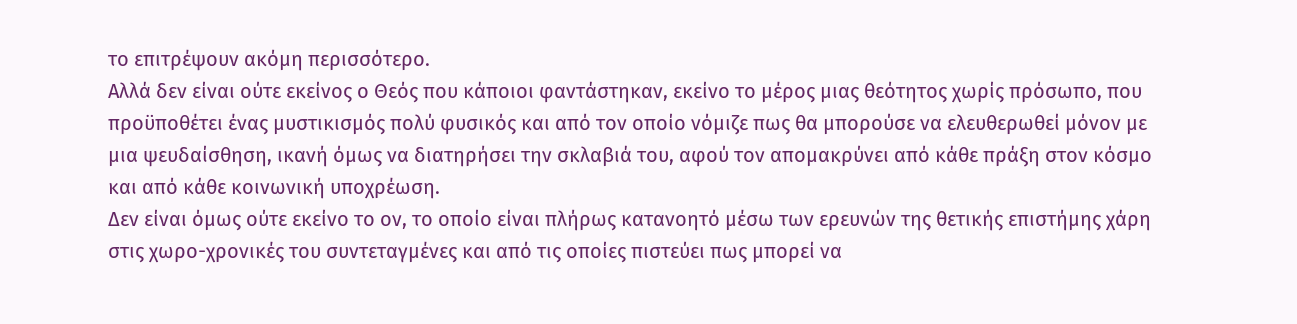το επιτρέψουν ακόμη περισσότερο.
Αλλά δεν είναι ούτε εκείνος ο Θεός που κάποιοι φαντάστηκαν, εκείνο το μέρος μιας θεότητος χωρίς πρόσωπο, που προϋποθέτει ένας μυστικισμός πολύ φυσικός και από τον οποίο νόμιζε πως θα μπορούσε να ελευθερωθεί μόνον με μια ψευδαίσθηση, ικανή όμως να διατηρήσει την σκλαβιά του, αφού τον απομακρύνει από κάθε πράξη στον κόσμο και από κάθε κοινωνική υποχρέωση.
Δεν είναι όμως ούτε εκείνο το ον, το οποίο είναι πλήρως κατανοητό μέσω των ερευνών της θετικής επιστήμης χάρη στις χωρο-χρονικές του συντεταγμένες και από τις οποίες πιστεύει πως μπορεί να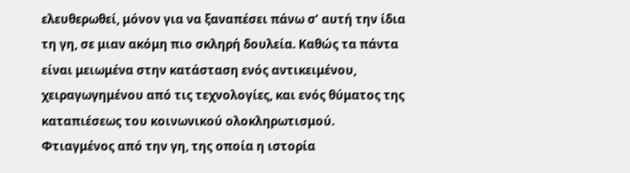ελευθερωθεί, μόνον για να ξαναπέσει πάνω σ’ αυτή την ίδια τη γη, σε μιαν ακόμη πιο σκληρή δουλεία. Καθώς τα πάντα είναι μειωμένα στην κατάσταση ενός αντικειμένου, χειραγωγημένου από τις τεχνολογίες, και ενός θύματος της καταπιέσεως του κοινωνικού ολοκληρωτισμού.
Φτιαγμένος από την γη, της οποία η ιστορία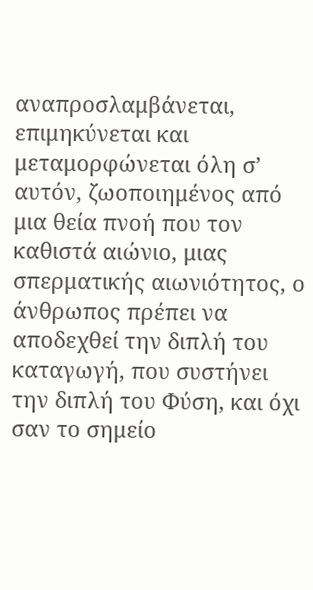αναπροσλαμβάνεται, επιμηκύνεται και μεταμορφώνεται όλη σ’ αυτόν, ζωοποιημένος από μια θεία πνοή που τον καθιστά αιώνιο, μιας σπερματικής αιωνιότητος, ο άνθρωπος πρέπει να αποδεχθεί την διπλή του καταγωγή, που συστήνει την διπλή του Φύση, και όχι σαν το σημείο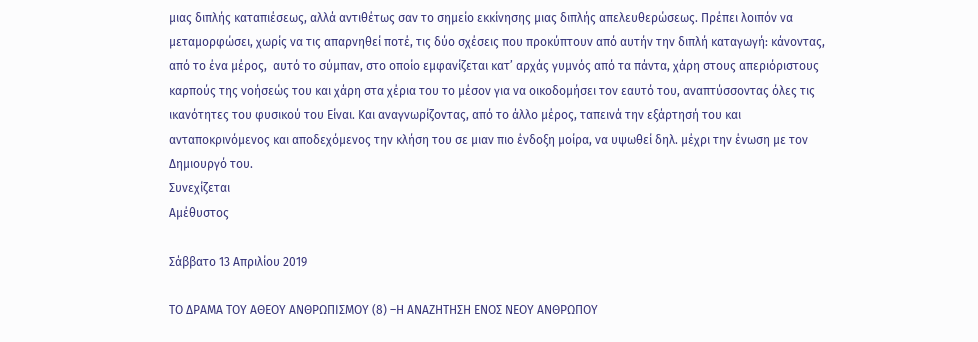μιας διπλής καταπιέσεως, αλλά αντιθέτως σαν το σημείο εκκίνησης μιας διπλής απελευθερώσεως. Πρέπει λοιπόν να μεταμορφώσει, χωρίς να τις απαρνηθεί ποτέ, τις δύο σχέσεις που προκύπτουν από αυτήν την διπλή καταγωγή: κάνοντας, από το ένα μέρος,  αυτό το σύμπαν, στο οποίο εμφανίζεται κατ’ αρχάς γυμνός από τα πάντα, χάρη στους απεριόριστους καρπούς της νοήσεώς του και χάρη στα χέρια του το μέσον για να οικοδομήσει τον εαυτό του, αναπτύσσοντας όλες τις ικανότητες του φυσικού του Είναι. Και αναγνωρίζοντας, από το άλλο μέρος, ταπεινά την εξάρτησή του και ανταποκρινόμενος και αποδεχόμενος την κλήση του σε μιαν πιο ένδοξη μοίρα, να υψωθεί δηλ. μέχρι την ένωση με τον Δημιουργό του.
Συνεχίζεται
Αμέθυστος

Σάββατο 13 Απριλίου 2019

ΤΟ ΔΡΑΜΑ ΤΟΥ ΑΘΕΟΥ ΑΝΘΡΩΠΙΣΜΟΥ (8) –Η ΑΝΑΖΗΤΗΣΗ ΕΝΟΣ ΝΕΟΥ ΑΝΘΡΩΠΟΥ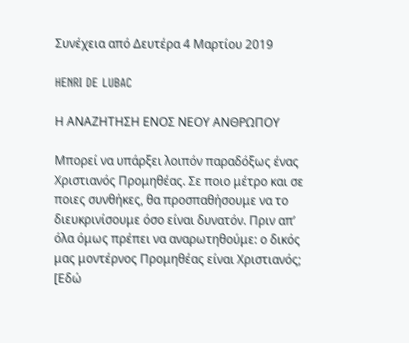Συνέχεια από Δευτέρα 4 Μαρτίου 2019

HENRI DE LUBAC

Η ΑΝΑΖΗΤΗΣΗ ΕΝΟΣ ΝΕΟΥ ΑΝΘΡΩΠΟΥ

Μπορεί να υπάρξει λοιπόν παραδόξως ένας Χριστιανός Προμηθέας. Σε ποιο μέτρο και σε ποιες συνθήκες, θα προσπαθήσουμε να το διευκρινίσουμε όσο είναι δυνατόν. Πριν απ’ όλα όμως πρέπει να αναρωτηθούμε: ο δικός μας μοντέρνος Προμηθέας είναι Χριστιανός; [Εδώ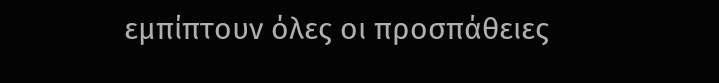εμπίπτουν όλες οι προσπάθειες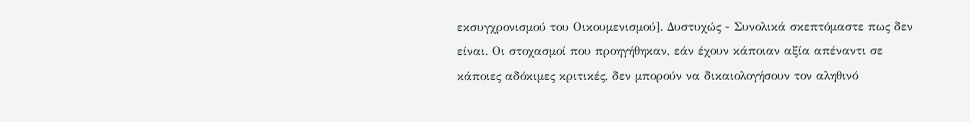εκσυγχρονισμού του Οικουμενισμού]. Δυστυχώς - Συνολικά σκεπτόμαστε πως δεν είναι. Οι στοχασμοί που προηγήθηκαν, εάν έχουν κάποιαν αξία απέναντι σε κάποιες αδόκιμες κριτικές, δεν μπορούν να δικαιολογήσουν τον αληθινό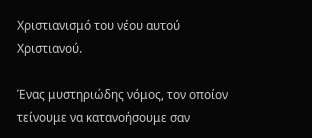Χριστιανισμό του νέου αυτού Χριστιανού.

Ένας μυστηριώδης νόμος, τον οποίον τείνουμε να κατανοήσουμε σαν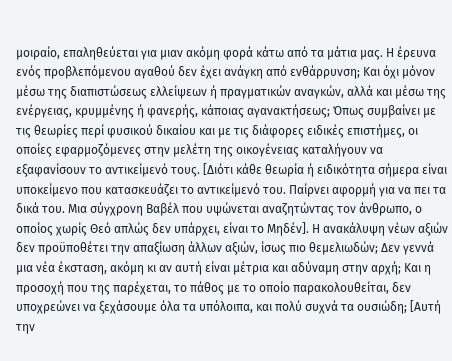μοιραίο, επαληθεύεται για μιαν ακόμη φορά κάτω από τα μάτια μας. Η έρευνα ενός προβλεπόμενου αγαθού δεν έχει ανάγκη από ενθάρρυνση; Και όχι μόνον μέσω της διαπιστώσεως ελλείψεων ή πραγματικών αναγκών, αλλά και μέσω της ενέργειας, κρυμμένης ή φανερής, κάποιας αγανακτήσεως; Όπως συμβαίνει με τις θεωρίες περί φυσικού δικαίου και με τις διάφορες ειδικές επιστήμες, οι οποίες εφαρμοζόμενες στην μελέτη της οικογένειας καταλήγουν να εξαφανίσουν το αντικείμενό τους. [Διότι κάθε θεωρία ή ειδικότητα σήμερα είναι υποκείμενο που κατασκευάζει το αντικείμενό του. Παίρνει αφορμή για να πει τα δικά του. Μια σύγχρονη Βαβέλ που υψώνεται αναζητώντας τον άνθρωπο, ο οποίος χωρίς Θεό απλώς δεν υπάρχει, είναι το Μηδέν]. Η ανακάλυψη νέων αξιών δεν προϋποθέτει την απαξίωση άλλων αξιών, ίσως πιο θεμελιωδών; Δεν γεννά μια νέα έκσταση, ακόμη κι αν αυτή είναι μέτρια και αδύναμη στην αρχή; Και η προσοχή που της παρέχεται, το πάθος με το οποίο παρακολουθείται, δεν υποχρεώνει να ξεχάσουμε όλα τα υπόλοιπα, και πολύ συχνά τα ουσιώδη; [Αυτή την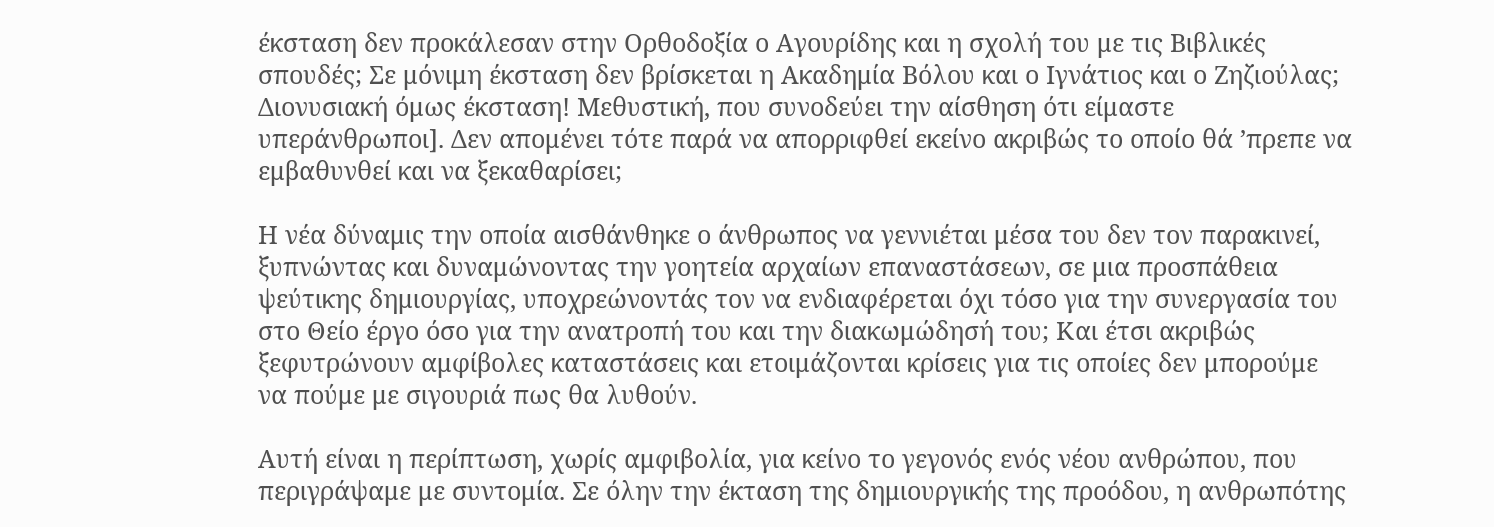έκσταση δεν προκάλεσαν στην Ορθοδοξία ο Αγουρίδης και η σχολή του με τις Βιβλικές σπουδές; Σε μόνιμη έκσταση δεν βρίσκεται η Ακαδημία Βόλου και ο Ιγνάτιος και ο Ζηζιούλας; Διονυσιακή όμως έκσταση! Μεθυστική, που συνοδεύει την αίσθηση ότι είμαστε υπεράνθρωποι]. Δεν απομένει τότε παρά να απορριφθεί εκείνο ακριβώς το οποίο θά ’πρεπε να εμβαθυνθεί και να ξεκαθαρίσει;

Η νέα δύναμις την οποία αισθάνθηκε ο άνθρωπος να γεννιέται μέσα του δεν τον παρακινεί, ξυπνώντας και δυναμώνοντας την γοητεία αρχαίων επαναστάσεων, σε μια προσπάθεια ψεύτικης δημιουργίας, υποχρεώνοντάς τον να ενδιαφέρεται όχι τόσο για την συνεργασία του στο Θείο έργο όσο για την ανατροπή του και την διακωμώδησή του; Και έτσι ακριβώς ξεφυτρώνουν αμφίβολες καταστάσεις και ετοιμάζονται κρίσεις για τις οποίες δεν μπορούμε να πούμε με σιγουριά πως θα λυθούν.

Αυτή είναι η περίπτωση, χωρίς αμφιβολία, για κείνο το γεγονός ενός νέου ανθρώπου, που περιγράψαμε με συντομία. Σε όλην την έκταση της δημιουργικής της προόδου, η ανθρωπότης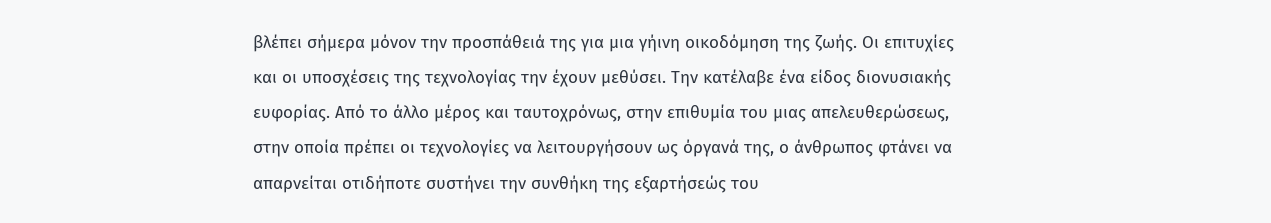βλέπει σήμερα μόνον την προσπάθειά της για μια γήινη οικοδόμηση της ζωής. Οι επιτυχίες και οι υποσχέσεις της τεχνολογίας την έχουν μεθύσει. Την κατέλαβε ένα είδος διονυσιακής ευφορίας. Από το άλλο μέρος και ταυτοχρόνως, στην επιθυμία του μιας απελευθερώσεως, στην οποία πρέπει οι τεχνολογίες να λειτουργήσουν ως όργανά της, ο άνθρωπος φτάνει να απαρνείται οτιδήποτε συστήνει την συνθήκη της εξαρτήσεώς του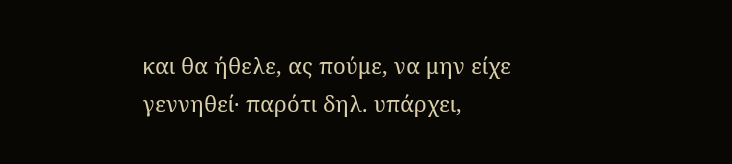και θα ήθελε, ας πούμε, να μην είχε γεννηθεί· παρότι δηλ. υπάρχει,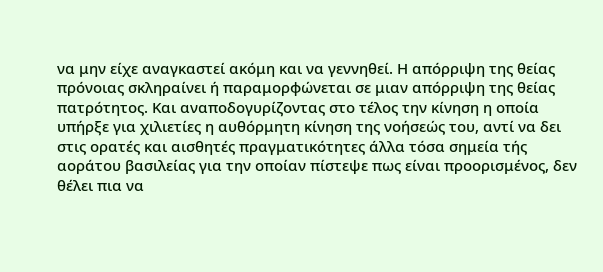να μην είχε αναγκαστεί ακόμη και να γεννηθεί. Η απόρριψη της θείας πρόνοιας σκληραίνει ή παραμορφώνεται σε μιαν απόρριψη της θείας πατρότητος. Και αναποδογυρίζοντας στο τέλος την κίνηση η οποία υπήρξε για χιλιετίες η αυθόρμητη κίνηση της νοήσεώς του, αντί να δει στις ορατές και αισθητές πραγματικότητες άλλα τόσα σημεία τής αοράτου βασιλείας για την οποίαν πίστεψε πως είναι προορισμένος, δεν θέλει πια να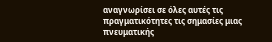αναγνωρίσει σε όλες αυτές τις πραγματικότητες τις σημασίες μιας πνευματικής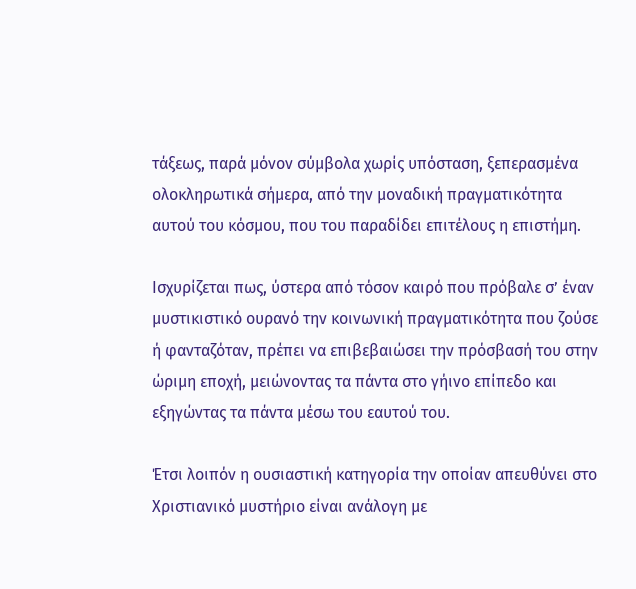τάξεως, παρά μόνον σύμβολα χωρίς υπόσταση, ξεπερασμένα ολοκληρωτικά σήμερα, από την μοναδική πραγματικότητα αυτού του κόσμου, που του παραδίδει επιτέλους η επιστήμη.

Ισχυρίζεται πως, ύστερα από τόσον καιρό που πρόβαλε σ’ έναν μυστικιστικό ουρανό την κοινωνική πραγματικότητα που ζούσε ή φανταζόταν, πρέπει να επιβεβαιώσει την πρόσβασή του στην ώριμη εποχή, μειώνοντας τα πάντα στο γήινο επίπεδο και εξηγώντας τα πάντα μέσω του εαυτού του.

Έτσι λοιπόν η ουσιαστική κατηγορία την οποίαν απευθύνει στο Χριστιανικό μυστήριο είναι ανάλογη με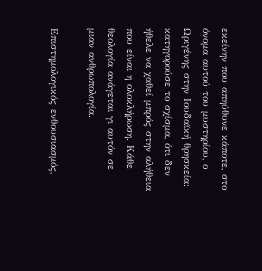εκείνην που απηύθυνε κάποτε, στο όνομα αυτού του μυστηρίου, ο Ωριγένης στην Ιουδαϊκή θρησκεία: κατηγορούσε το σχίσμα, ότι δεν ήθελε να χαθεί μπρός στην αλήθεια που είναι η ολοκλήρωση. Κάθε θεολογία ανάγεται γι αυτόν σε μιαν ανθρωπολογία.

Επιστημολογικός ενθουσιασμός,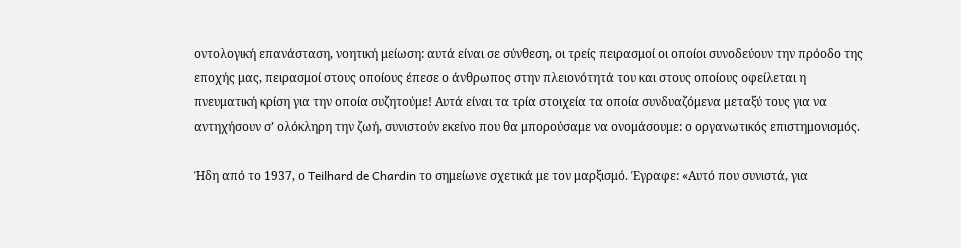οντολογική επανάσταση, νοητική μείωση: αυτά είναι σε σύνθεση, οι τρείς πειρασμοί οι οποίοι συνοδεύουν την πρόοδο της εποχής μας, πειρασμοί στους οποίους έπεσε ο άνθρωπος στην πλειονότητά του και στους οποίους οφείλεται η πνευματική κρίση για την οποία συζητούμε! Αυτά είναι τα τρία στοιχεία τα οποία συνδυαζόμενα μεταξύ τους για να αντηχήσουν σ’ ολόκληρη την ζωή, συνιστούν εκείνο που θα μπορούσαμε να ονομάσουμε: ο οργανωτικός επιστημονισμός.

Ήδη από το 1937, ο Teilhard de Chardin το σημείωνε σχετικά με τον μαρξισμό. Έγραφε: «Αυτό που συνιστά, για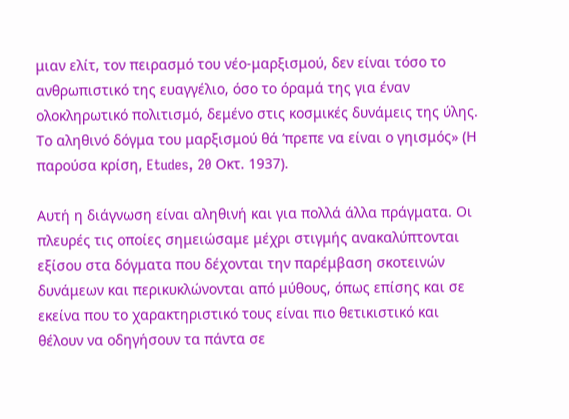μιαν ελίτ, τον πειρασμό του νέο-μαρξισμού, δεν είναι τόσο το ανθρωπιστικό της ευαγγέλιο, όσο το όραμά της για έναν ολοκληρωτικό πολιτισμό, δεμένο στις κοσμικές δυνάμεις της ύλης. Το αληθινό δόγμα του μαρξισμού θά ’πρεπε να είναι ο γηισμός» (Η παρούσα κρίση, Etudes, 20 Οκτ. 1937).

Αυτή η διάγνωση είναι αληθινή και για πολλά άλλα πράγματα. Οι πλευρές τις οποίες σημειώσαμε μέχρι στιγμής ανακαλύπτονται εξίσου στα δόγματα που δέχονται την παρέμβαση σκοτεινών δυνάμεων και περικυκλώνονται από μύθους, όπως επίσης και σε εκείνα που το χαρακτηριστικό τους είναι πιο θετικιστικό και θέλουν να οδηγήσουν τα πάντα σε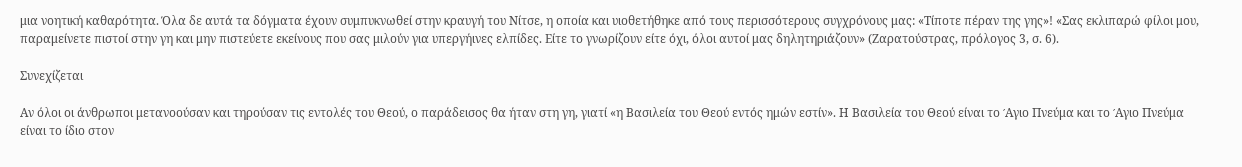μια νοητική καθαρότητα. Όλα δε αυτά τα δόγματα έχουν συμπυκνωθεί στην κραυγή του Νίτσε, η οποία και υιοθετήθηκε από τους περισσότερους συγχρόνους μας: «Τίποτε πέραν της γης»! «Σας εκλιπαρώ φίλοι μου, παραμείνετε πιστοί στην γη και μην πιστεύετε εκείνους που σας μιλούν για υπεργήινες ελπίδες. Είτε το γνωρίζουν είτε όχι, όλοι αυτοί μας δηλητηριάζουν» (Ζαρατούστρας, πρόλογος 3, σ. 6).

Συνεχίζεται

Αν όλοι οι άνθρωποι μετανοούσαν και τηρούσαν τις εντολές του Θεού, ο παράδεισος θα ήταν στη γη, γιατί «η Βασιλεία του Θεού εντός ημών εστίν». Η Βασιλεία του Θεού είναι το ´Aγιο Πνεύμα και το ´Aγιο Πνεύμα είναι το ίδιο στον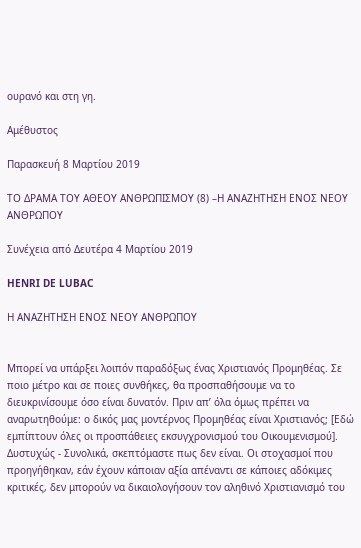ουρανό και στη γη.

Αμέθυστος

Παρασκευή 8 Μαρτίου 2019

ΤΟ ΔΡΑΜΑ ΤΟΥ ΑΘΕΟΥ ΑΝΘΡΩΠΙΣΜΟΥ (8) –Η ΑΝΑΖΗΤΗΣΗ ΕΝΟΣ ΝΕΟΥ ΑΝΘΡΩΠΟΥ

Συνέχεια από Δευτέρα 4 Μαρτίου 2019

HENRI DE LUBAC

Η ΑΝΑΖΗΤΗΣΗ ΕΝΟΣ ΝΕΟΥ ΑΝΘΡΩΠΟΥ


Μπορεί να υπάρξει λοιπόν παραδόξως ένας Χριστιανός Προμηθέας. Σε ποιο μέτρο και σε ποιες συνθήκες, θα προσπαθήσουμε να το διευκρινίσουμε όσο είναι δυνατόν. Πριν απ’ όλα όμως πρέπει να αναρωτηθούμε: ο δικός μας μοντέρνος Προμηθέας είναι Χριστιανός; [Εδώ εμπίπτουν όλες οι προσπάθειες εκσυγχρονισμού του Οικουμενισμού]. Δυστυχώς - Συνολικά, σκεπτόμαστε πως δεν είναι. Οι στοχασμοί που προηγήθηκαν, εάν έχουν κάποιαν αξία απέναντι σε κάποιες αδόκιμες κριτικές, δεν μπορούν να δικαιολογήσουν τον αληθινό Χριστιανισμό του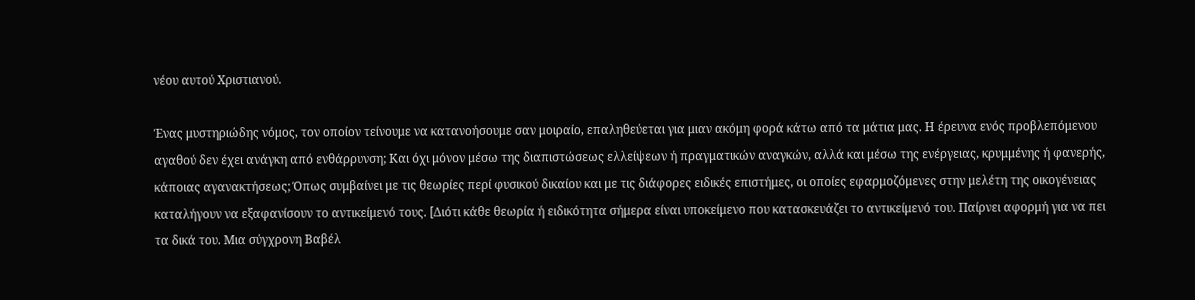νέου αυτού Χριστιανού.

Ένας μυστηριώδης νόμος, τον οποίον τείνουμε να κατανοήσουμε σαν μοιραίο, επαληθεύεται για μιαν ακόμη φορά κάτω από τα μάτια μας. Η έρευνα ενός προβλεπόμενου αγαθού δεν έχει ανάγκη από ενθάρρυνση; Και όχι μόνον μέσω της διαπιστώσεως ελλείψεων ή πραγματικών αναγκών, αλλά και μέσω της ενέργειας, κρυμμένης ή φανερής, κάποιας αγανακτήσεως; Όπως συμβαίνει με τις θεωρίες περί φυσικού δικαίου και με τις διάφορες ειδικές επιστήμες, οι οποίες εφαρμοζόμενες στην μελέτη της οικογένειας καταλήγουν να εξαφανίσουν το αντικείμενό τους. [Διότι κάθε θεωρία ή ειδικότητα σήμερα είναι υποκείμενο που κατασκευάζει το αντικείμενό του. Παίρνει αφορμή για να πει τα δικά του. Μια σύγχρονη Βαβέλ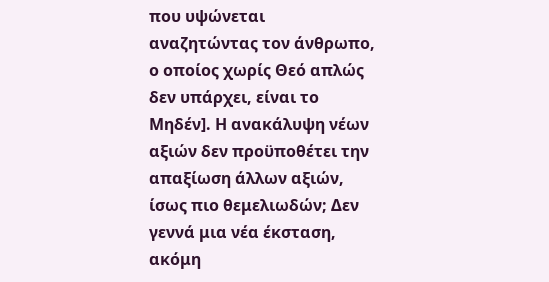που υψώνεται αναζητώντας τον άνθρωπο, ο οποίος χωρίς Θεό απλώς δεν υπάρχει, είναι το Μηδέν]. Η ανακάλυψη νέων αξιών δεν προϋποθέτει την απαξίωση άλλων αξιών, ίσως πιο θεμελιωδών; Δεν γεννά μια νέα έκσταση, ακόμη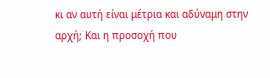κι αν αυτή είναι μέτρια και αδύναμη στην αρχή; Και η προσοχή που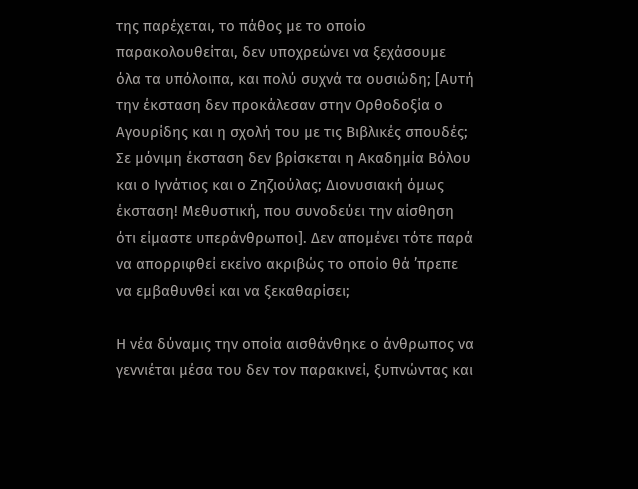της παρέχεται, το πάθος με το οποίο παρακολουθείται, δεν υποχρεώνει να ξεχάσουμε όλα τα υπόλοιπα, και πολύ συχνά τα ουσιώδη; [Αυτή την έκσταση δεν προκάλεσαν στην Ορθοδοξία ο Αγουρίδης και η σχολή του με τις Βιβλικές σπουδές; Σε μόνιμη έκσταση δεν βρίσκεται η Ακαδημία Βόλου και ο Ιγνάτιος και ο Ζηζιούλας; Διονυσιακή όμως έκσταση! Μεθυστική, που συνοδεύει την αίσθηση ότι είμαστε υπεράνθρωποι]. Δεν απομένει τότε παρά να απορριφθεί εκείνο ακριβώς το οποίο θά ’πρεπε να εμβαθυνθεί και να ξεκαθαρίσει;

Η νέα δύναμις την οποία αισθάνθηκε ο άνθρωπος να γεννιέται μέσα του δεν τον παρακινεί, ξυπνώντας και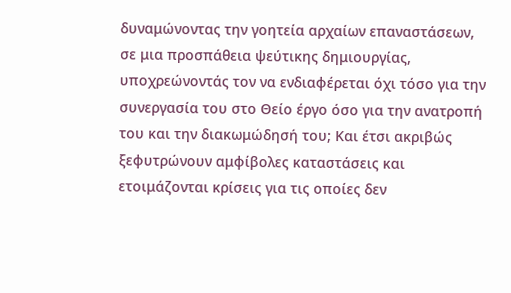δυναμώνοντας την γοητεία αρχαίων επαναστάσεων, σε μια προσπάθεια ψεύτικης δημιουργίας, υποχρεώνοντάς τον να ενδιαφέρεται όχι τόσο για την συνεργασία του στο Θείο έργο όσο για την ανατροπή του και την διακωμώδησή του; Και έτσι ακριβώς ξεφυτρώνουν αμφίβολες καταστάσεις και ετοιμάζονται κρίσεις για τις οποίες δεν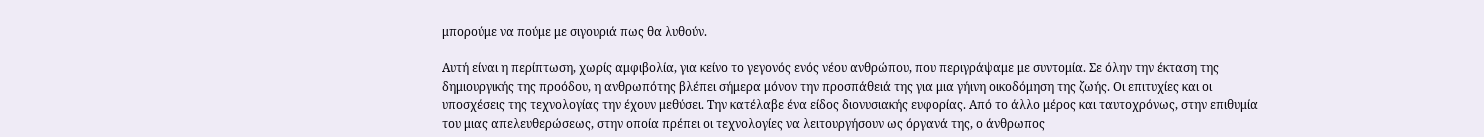μπορούμε να πούμε με σιγουριά πως θα λυθούν.

Αυτή είναι η περίπτωση, χωρίς αμφιβολία, για κείνο το γεγονός ενός νέου ανθρώπου, που περιγράψαμε με συντομία. Σε όλην την έκταση της δημιουργικής της προόδου, η ανθρωπότης βλέπει σήμερα μόνον την προσπάθειά της για μια γήινη οικοδόμηση της ζωής. Οι επιτυχίες και οι υποσχέσεις της τεχνολογίας την έχουν μεθύσει. Την κατέλαβε ένα είδος διονυσιακής ευφορίας. Από το άλλο μέρος και ταυτοχρόνως, στην επιθυμία του μιας απελευθερώσεως, στην οποία πρέπει οι τεχνολογίες να λειτουργήσουν ως όργανά της, ο άνθρωπος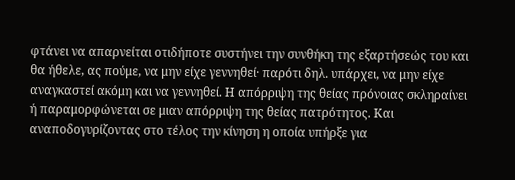φτάνει να απαρνείται οτιδήποτε συστήνει την συνθήκη της εξαρτήσεώς του και θα ήθελε, ας πούμε, να μην είχε γεννηθεί· παρότι δηλ. υπάρχει, να μην είχε αναγκαστεί ακόμη και να γεννηθεί. Η απόρριψη της θείας πρόνοιας σκληραίνει ή παραμορφώνεται σε μιαν απόρριψη της θείας πατρότητος. Και αναποδογυρίζοντας στο τέλος την κίνηση η οποία υπήρξε για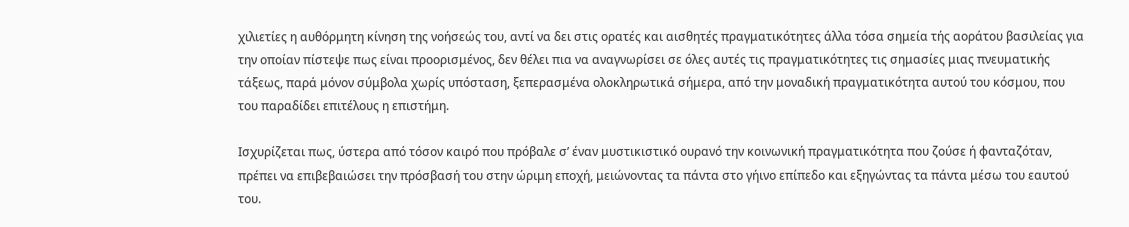χιλιετίες η αυθόρμητη κίνηση της νοήσεώς του, αντί να δει στις ορατές και αισθητές πραγματικότητες άλλα τόσα σημεία τής αοράτου βασιλείας για την οποίαν πίστεψε πως είναι προορισμένος, δεν θέλει πια να αναγνωρίσει σε όλες αυτές τις πραγματικότητες τις σημασίες μιας πνευματικής τάξεως, παρά μόνον σύμβολα χωρίς υπόσταση, ξεπερασμένα ολοκληρωτικά σήμερα, από την μοναδική πραγματικότητα αυτού του κόσμου, που του παραδίδει επιτέλους η επιστήμη.

Ισχυρίζεται πως, ύστερα από τόσον καιρό που πρόβαλε σ’ έναν μυστικιστικό ουρανό την κοινωνική πραγματικότητα που ζούσε ή φανταζόταν, πρέπει να επιβεβαιώσει την πρόσβασή του στην ώριμη εποχή, μειώνοντας τα πάντα στο γήινο επίπεδο και εξηγώντας τα πάντα μέσω του εαυτού του.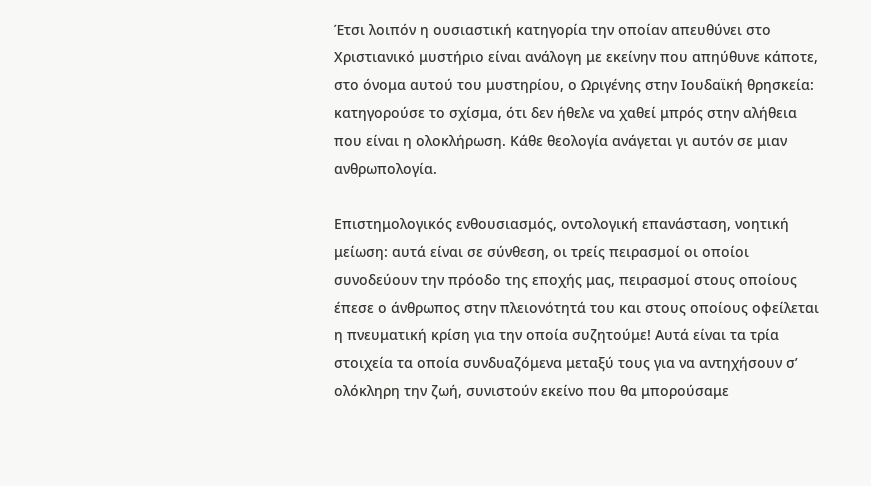Έτσι λοιπόν η ουσιαστική κατηγορία την οποίαν απευθύνει στο Χριστιανικό μυστήριο είναι ανάλογη με εκείνην που απηύθυνε κάποτε, στο όνομα αυτού του μυστηρίου, ο Ωριγένης στην Ιουδαϊκή θρησκεία: κατηγορούσε το σχίσμα, ότι δεν ήθελε να χαθεί μπρός στην αλήθεια που είναι η ολοκλήρωση. Κάθε θεολογία ανάγεται γι αυτόν σε μιαν ανθρωπολογία.

Επιστημολογικός ενθουσιασμός, οντολογική επανάσταση, νοητική μείωση: αυτά είναι σε σύνθεση, οι τρείς πειρασμοί οι οποίοι συνοδεύουν την πρόοδο της εποχής μας, πειρασμοί στους οποίους έπεσε ο άνθρωπος στην πλειονότητά του και στους οποίους οφείλεται η πνευματική κρίση για την οποία συζητούμε! Αυτά είναι τα τρία στοιχεία τα οποία συνδυαζόμενα μεταξύ τους για να αντηχήσουν σ’ ολόκληρη την ζωή, συνιστούν εκείνο που θα μπορούσαμε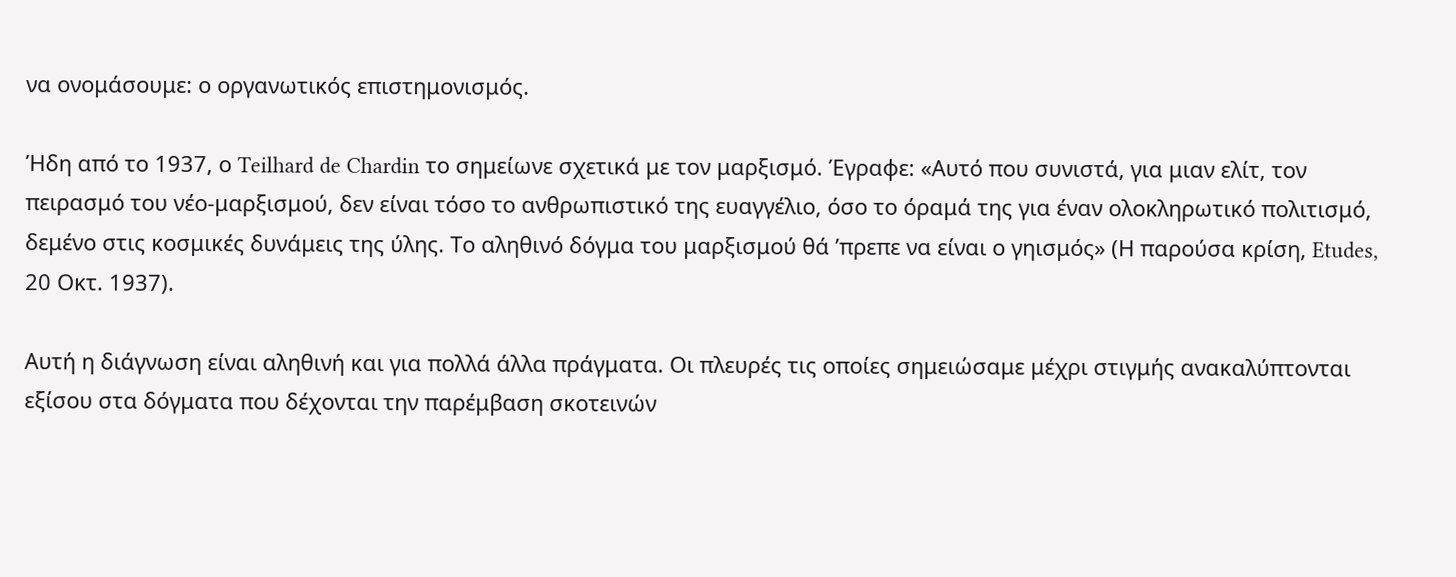να ονομάσουμε: ο οργανωτικός επιστημονισμός.

Ήδη από το 1937, ο Teilhard de Chardin το σημείωνε σχετικά με τον μαρξισμό. Έγραφε: «Αυτό που συνιστά, για μιαν ελίτ, τον πειρασμό του νέο-μαρξισμού, δεν είναι τόσο το ανθρωπιστικό της ευαγγέλιο, όσο το όραμά της για έναν ολοκληρωτικό πολιτισμό, δεμένο στις κοσμικές δυνάμεις της ύλης. Το αληθινό δόγμα του μαρξισμού θά ’πρεπε να είναι ο γηισμός» (Η παρούσα κρίση, Etudes, 20 Οκτ. 1937).

Αυτή η διάγνωση είναι αληθινή και για πολλά άλλα πράγματα. Οι πλευρές τις οποίες σημειώσαμε μέχρι στιγμής ανακαλύπτονται εξίσου στα δόγματα που δέχονται την παρέμβαση σκοτεινών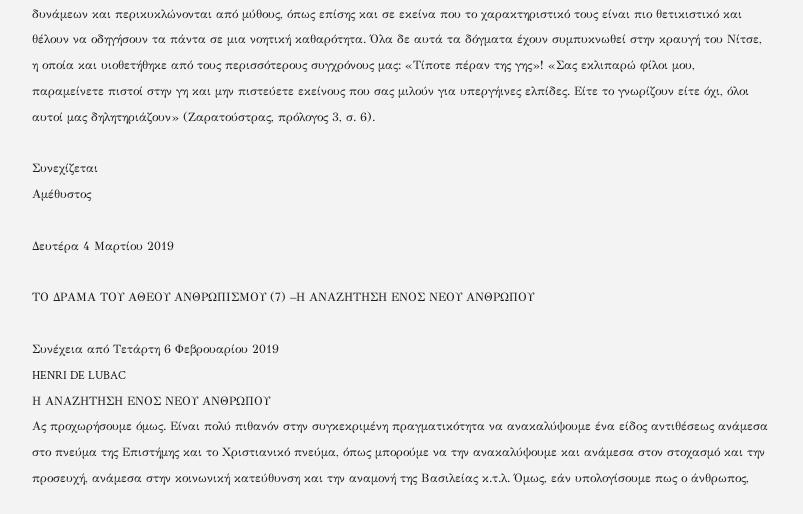δυνάμεων και περικυκλώνονται από μύθους, όπως επίσης και σε εκείνα που το χαρακτηριστικό τους είναι πιο θετικιστικό και θέλουν να οδηγήσουν τα πάντα σε μια νοητική καθαρότητα. Όλα δε αυτά τα δόγματα έχουν συμπυκνωθεί στην κραυγή του Νίτσε, η οποία και υιοθετήθηκε από τους περισσότερους συγχρόνους μας: «Τίποτε πέραν της γης»! «Σας εκλιπαρώ φίλοι μου, παραμείνετε πιστοί στην γη και μην πιστεύετε εκείνους που σας μιλούν για υπεργήινες ελπίδες. Είτε το γνωρίζουν είτε όχι, όλοι αυτοί μας δηλητηριάζουν» (Ζαρατούστρας, πρόλογος 3, σ. 6).

Συνεχίζεται
Αμέθυστος

Δευτέρα 4 Μαρτίου 2019

ΤΟ ΔΡΑΜΑ ΤΟΥ ΑΘΕΟΥ ΑΝΘΡΩΠΙΣΜΟΥ (7) –Η ΑΝΑΖΗΤΗΣΗ ΕΝΟΣ ΝΕΟΥ ΑΝΘΡΩΠΟΥ

Συνέχεια από Τετάρτη 6 Φεβρουαρίου 2019
HENRI DE LUBAC
Η ΑΝΑΖΗΤΗΣΗ ΕΝΟΣ ΝΕΟΥ ΑΝΘΡΩΠΟΥ
Ας προχωρήσουμε όμως. Είναι πολύ πιθανόν στην συγκεκριμένη πραγματικότητα να ανακαλύψουμε ένα είδος αντιθέσεως ανάμεσα στο πνεύμα της Επιστήμης και το Χριστιανικό πνεύμα, όπως μπορούμε να την ανακαλύψουμε και ανάμεσα στον στοχασμό και την προσευχή, ανάμεσα στην κοινωνική κατεύθυνση και την αναμονή της Βασιλείας κ.τ.λ. Όμως, εάν υπολογίσουμε πως ο άνθρωπος,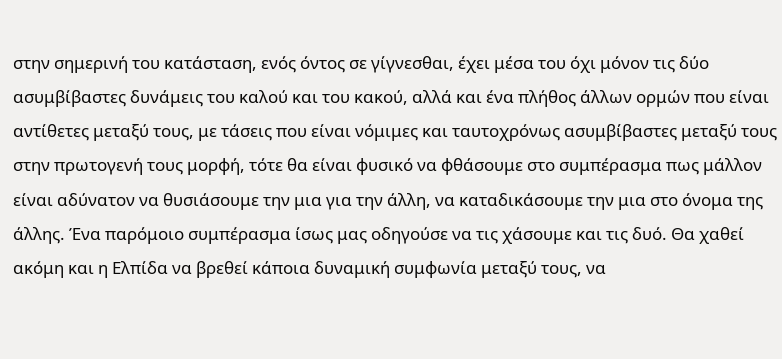στην σημερινή του κατάσταση, ενός όντος σε γίγνεσθαι, έχει μέσα του όχι μόνον τις δύο ασυμβίβαστες δυνάμεις του καλού και του κακού, αλλά και ένα πλήθος άλλων ορμών που είναι αντίθετες μεταξύ τους, με τάσεις που είναι νόμιμες και ταυτοχρόνως ασυμβίβαστες μεταξύ τους στην πρωτογενή τους μορφή, τότε θα είναι φυσικό να φθάσουμε στο συμπέρασμα πως μάλλον είναι αδύνατον να θυσιάσουμε την μια για την άλλη, να καταδικάσουμε την μια στο όνομα της άλλης. Ένα παρόμοιο συμπέρασμα ίσως μας οδηγούσε να τις χάσουμε και τις δυό. Θα χαθεί ακόμη και η Ελπίδα να βρεθεί κάποια δυναμική συμφωνία μεταξύ τους, να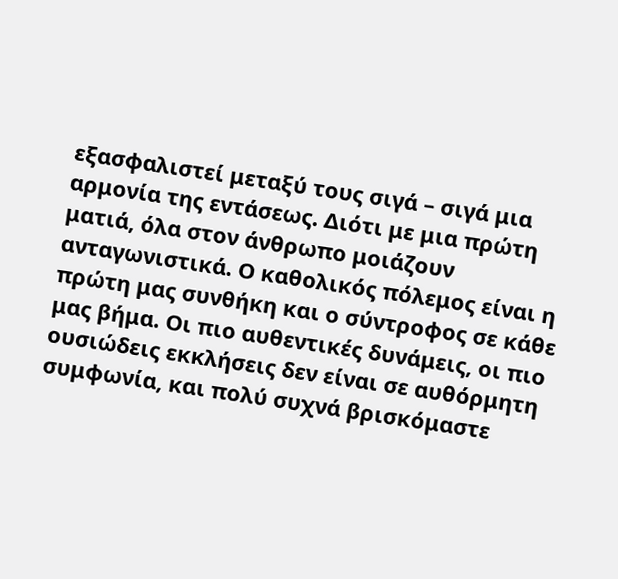εξασφαλιστεί μεταξύ τους σιγά – σιγά μια αρμονία της εντάσεως. Διότι με μια πρώτη ματιά, όλα στον άνθρωπο μοιάζουν ανταγωνιστικά. Ο καθολικός πόλεμος είναι η πρώτη μας συνθήκη και ο σύντροφος σε κάθε μας βήμα. Οι πιο αυθεντικές δυνάμεις, οι πιο ουσιώδεις εκκλήσεις δεν είναι σε αυθόρμητη συμφωνία, και πολύ συχνά βρισκόμαστε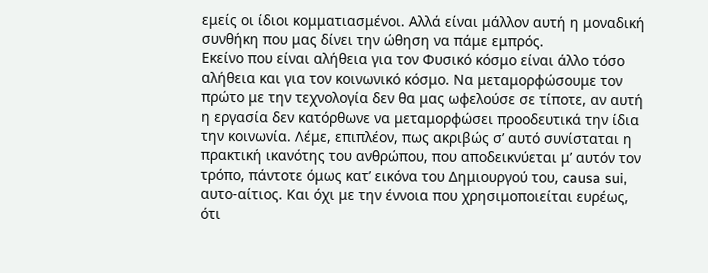εμείς οι ίδιοι κομματιασμένοι. Αλλά είναι μάλλον αυτή η μοναδική συνθήκη που μας δίνει την ώθηση να πάμε εμπρός.
Εκείνο που είναι αλήθεια για τον Φυσικό κόσμο είναι άλλο τόσο αλήθεια και για τον κοινωνικό κόσμο. Να μεταμορφώσουμε τον πρώτο με την τεχνολογία δεν θα μας ωφελούσε σε τίποτε, αν αυτή η εργασία δεν κατόρθωνε να μεταμορφώσει προοδευτικά την ίδια την κοινωνία. Λέμε, επιπλέον, πως ακριβώς σ’ αυτό συνίσταται η πρακτική ικανότης του ανθρώπου, που αποδεικνύεται μ’ αυτόν τον τρόπο, πάντοτε όμως κατ’ εικόνα του Δημιουργού του, causa sui, αυτο-αίτιος. Και όχι με την έννοια που χρησιμοποιείται ευρέως, ότι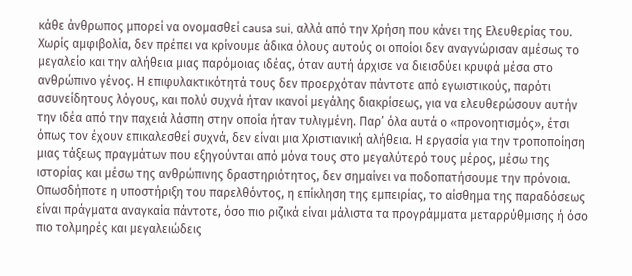κάθε άνθρωπος μπορεί να ονομασθεί causa sui, αλλά από την Χρήση που κάνει της Ελευθερίας του.
Χωρίς αμφιβολία, δεν πρέπει να κρίνουμε άδικα όλους αυτούς οι οποίοι δεν αναγνώρισαν αμέσως το μεγαλείο και την αλήθεια μιας παρόμοιας ιδέας, όταν αυτή άρχισε να διεισδύει κρυφά μέσα στο ανθρώπινο γένος. Η επιφυλακτικότητά τους δεν προερχόταν πάντοτε από εγωιστικούς, παρότι ασυνείδητους λόγους, και πολύ συχνά ήταν ικανοί μεγάλης διακρίσεως, για να ελευθερώσουν αυτήν την ιδέα από την παχειά λάσπη στην οποία ήταν τυλιγμένη. Παρ’ όλα αυτά ο «προνοητισμός», έτσι όπως τον έχουν επικαλεσθεί συχνά, δεν είναι μια Χριστιανική αλήθεια. Η εργασία για την τροποποίηση μιας τάξεως πραγμάτων που εξηγούνται από μόνα τους στο μεγαλύτερό τους μέρος, μέσω της ιστορίας και μέσω της ανθρώπινης δραστηριότητος, δεν σημαίνει να ποδοπατήσουμε την πρόνοια.
Οπωσδήποτε η υποστήριξη του παρελθόντος, η επίκληση της εμπειρίας, το αίσθημα της παραδόσεως είναι πράγματα αναγκαία πάντοτε, όσο πιο ριζικά είναι μάλιστα τα προγράμματα μεταρρύθμισης ή όσο πιο τολμηρές και μεγαλειώδεις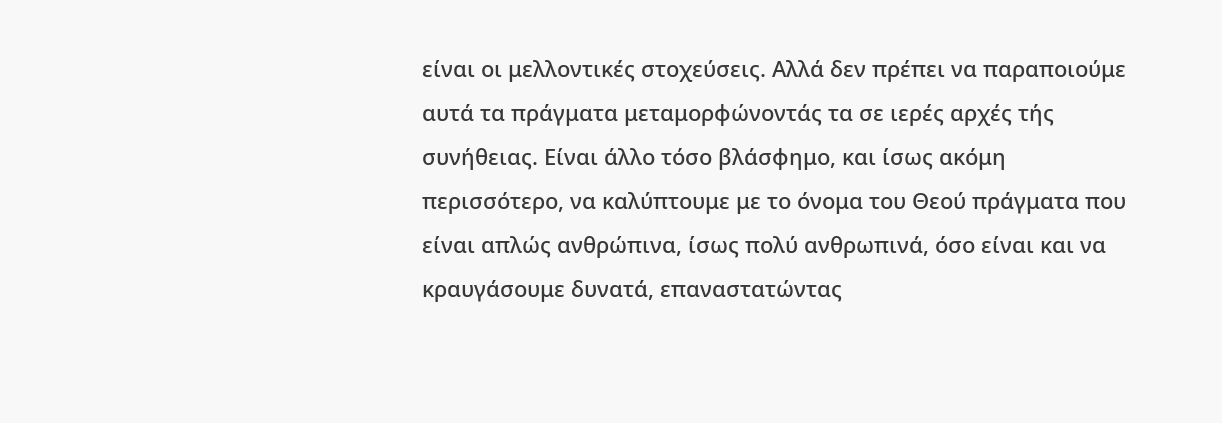είναι οι μελλοντικές στοχεύσεις. Αλλά δεν πρέπει να παραποιούμε αυτά τα πράγματα μεταμορφώνοντάς τα σε ιερές αρχές τής συνήθειας. Είναι άλλο τόσο βλάσφημο, και ίσως ακόμη περισσότερο, να καλύπτουμε με το όνομα του Θεού πράγματα που είναι απλώς ανθρώπινα, ίσως πολύ ανθρωπινά, όσο είναι και να κραυγάσουμε δυνατά, επαναστατώντας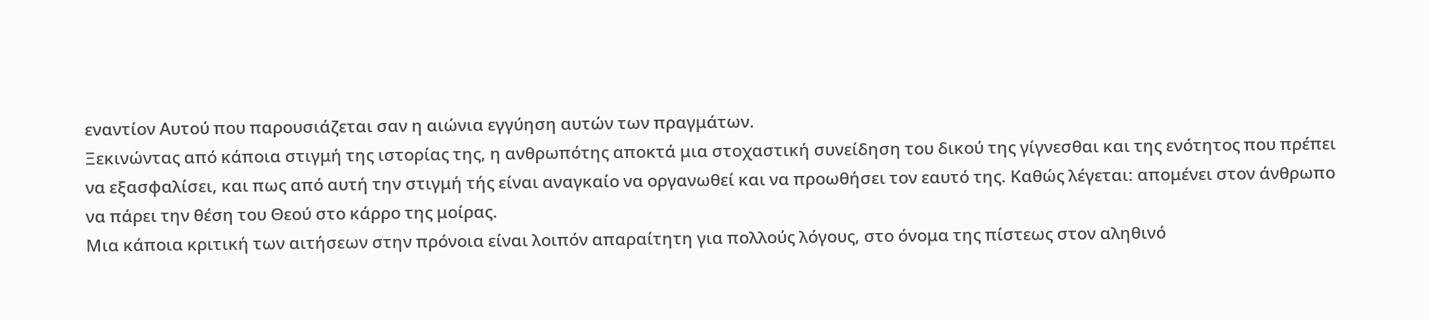εναντίον Αυτού που παρουσιάζεται σαν η αιώνια εγγύηση αυτών των πραγμάτων.
Ξεκινώντας από κάποια στιγμή της ιστορίας της, η ανθρωπότης αποκτά μια στοχαστική συνείδηση του δικού της γίγνεσθαι και της ενότητος που πρέπει να εξασφαλίσει, και πως από αυτή την στιγμή τής είναι αναγκαίο να οργανωθεί και να προωθήσει τον εαυτό της. Καθώς λέγεται: απομένει στον άνθρωπο να πάρει την θέση του Θεού στο κάρρο της μοίρας.
Μια κάποια κριτική των αιτήσεων στην πρόνοια είναι λοιπόν απαραίτητη για πολλούς λόγους, στο όνομα της πίστεως στον αληθινό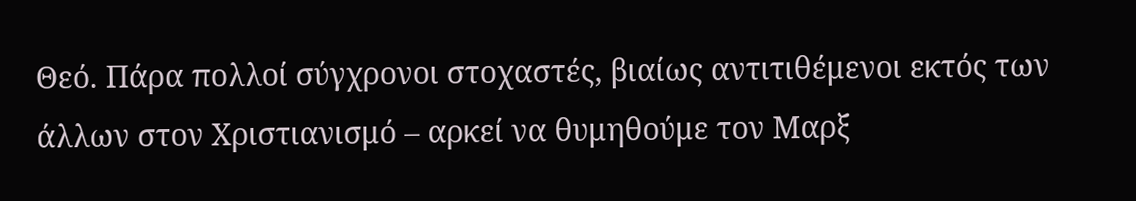Θεό. Πάρα πολλοί σύγχρονοι στοχαστές, βιαίως αντιτιθέμενοι εκτός των άλλων στον Χριστιανισμό – αρκεί να θυμηθούμε τον Μαρξ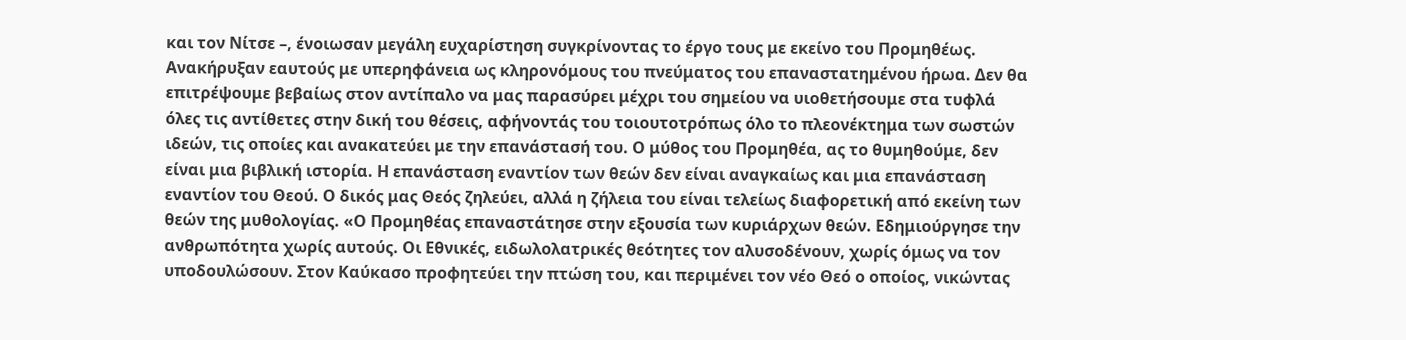και τον Νίτσε –, ένοιωσαν μεγάλη ευχαρίστηση συγκρίνοντας το έργο τους με εκείνο του Προμηθέως. Ανακήρυξαν εαυτούς με υπερηφάνεια ως κληρονόμους του πνεύματος του επαναστατημένου ήρωα. Δεν θα επιτρέψουμε βεβαίως στον αντίπαλο να μας παρασύρει μέχρι του σημείου να υιοθετήσουμε στα τυφλά όλες τις αντίθετες στην δική του θέσεις, αφήνοντάς του τοιουτοτρόπως όλο το πλεονέκτημα των σωστών ιδεών, τις οποίες και ανακατεύει με την επανάστασή του. Ο μύθος του Προμηθέα, ας το θυμηθούμε, δεν είναι μια βιβλική ιστορία. Η επανάσταση εναντίον των θεών δεν είναι αναγκαίως και μια επανάσταση εναντίον του Θεού. Ο δικός μας Θεός ζηλεύει, αλλά η ζήλεια του είναι τελείως διαφορετική από εκείνη των θεών της μυθολογίας. «Ο Προμηθέας επαναστάτησε στην εξουσία των κυριάρχων θεών. Εδημιούργησε την ανθρωπότητα χωρίς αυτούς. Οι Εθνικές, ειδωλολατρικές θεότητες τον αλυσοδένουν, χωρίς όμως να τον υποδουλώσουν. Στον Καύκασο προφητεύει την πτώση του, και περιμένει τον νέο Θεό ο οποίος, νικώντας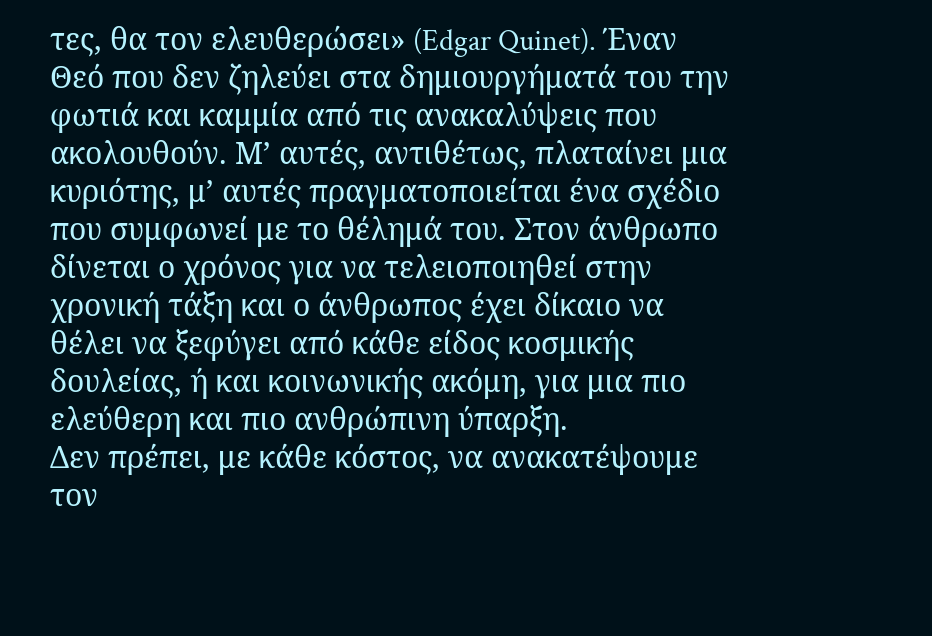τες, θα τον ελευθερώσει» (Edgar Quinet). Έναν Θεό που δεν ζηλεύει στα δημιουργήματά του την φωτιά και καμμία από τις ανακαλύψεις που ακολουθούν. Μ’ αυτές, αντιθέτως, πλαταίνει μια κυριότης, μ’ αυτές πραγματοποιείται ένα σχέδιο που συμφωνεί με το θέλημά του. Στον άνθρωπο δίνεται ο χρόνος για να τελειοποιηθεί στην χρονική τάξη και ο άνθρωπος έχει δίκαιο να θέλει να ξεφύγει από κάθε είδος κοσμικής δουλείας, ή και κοινωνικής ακόμη, για μια πιο ελεύθερη και πιο ανθρώπινη ύπαρξη.
Δεν πρέπει, με κάθε κόστος, να ανακατέψουμε τον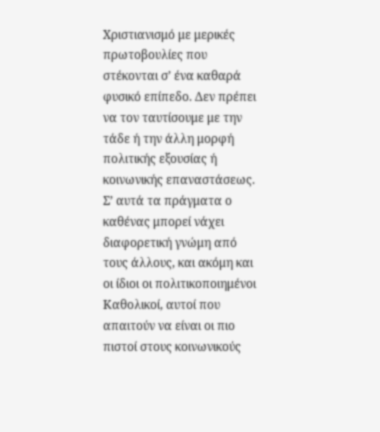Χριστιανισμό με μερικές πρωτοβουλίες που στέκονται σ’ ένα καθαρά φυσικό επίπεδο. Δεν πρέπει να τον ταυτίσουμε με την τάδε ή την άλλη μορφή πολιτικής εξουσίας ή κοινωνικής επαναστάσεως. Σ’ αυτά τα πράγματα ο καθένας μπορεί νάχει διαφορετική γνώμη από τους άλλους, και ακόμη και οι ίδιοι οι πολιτικοποιημένοι Καθολικοί, αυτοί που απαιτούν να είναι οι πιο πιστοί στους κοινωνικούς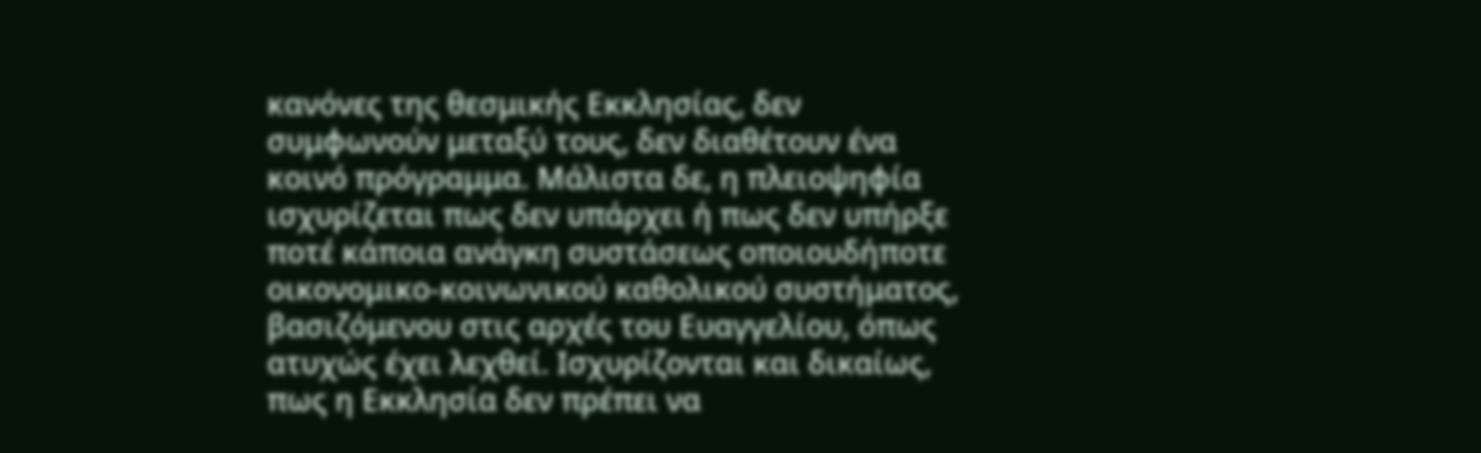κανόνες της θεσμικής Εκκλησίας, δεν συμφωνούν μεταξύ τους, δεν διαθέτουν ένα κοινό πρόγραμμα. Μάλιστα δε, η πλειοψηφία ισχυρίζεται πως δεν υπάρχει ή πως δεν υπήρξε ποτέ κάποια ανάγκη συστάσεως οποιουδήποτε οικονομικο-κοινωνικού καθολικού συστήματος, βασιζόμενου στις αρχές του Ευαγγελίου, όπως ατυχώς έχει λεχθεί. Ισχυρίζονται και δικαίως, πως η Εκκλησία δεν πρέπει να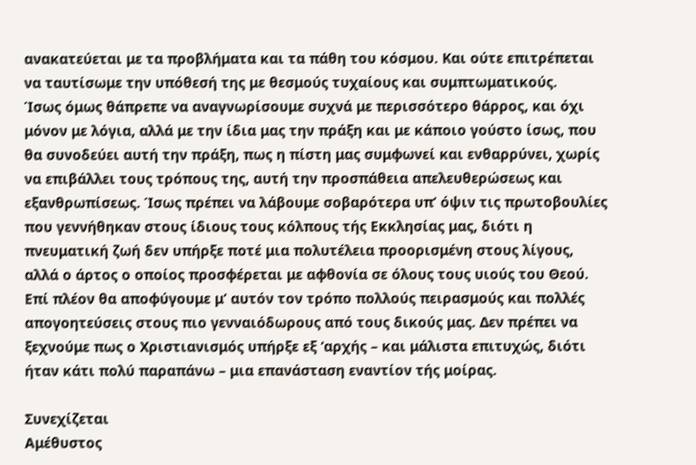ανακατεύεται με τα προβλήματα και τα πάθη του κόσμου. Και ούτε επιτρέπεται να ταυτίσωμε την υπόθεσή της με θεσμούς τυχαίους και συμπτωματικούς.
Ίσως όμως θάπρεπε να αναγνωρίσουμε συχνά με περισσότερο θάρρος, και όχι μόνον με λόγια, αλλά με την ίδια μας την πράξη και με κάποιο γούστο ίσως, που θα συνοδεύει αυτή την πράξη, πως η πίστη μας συμφωνεί και ενθαρρύνει, χωρίς να επιβάλλει τους τρόπους της, αυτή την προσπάθεια απελευθερώσεως και εξανθρωπίσεως. Ίσως πρέπει να λάβουμε σοβαρότερα υπ’ όψιν τις πρωτοβουλίες που γεννήθηκαν στους ίδιους τους κόλπους τής Εκκλησίας μας, διότι η πνευματική ζωή δεν υπήρξε ποτέ μια πολυτέλεια προορισμένη στους λίγους, αλλά ο άρτος ο οποίος προσφέρεται με αφθονία σε όλους τους υιούς του Θεού.
Επί πλέον θα αποφύγουμε μ’ αυτόν τον τρόπο πολλούς πειρασμούς και πολλές απογοητεύσεις στους πιο γενναιόδωρους από τους δικούς μας. Δεν πρέπει να ξεχνούμε πως ο Χριστιανισμός υπήρξε εξ ‘αρχής – και μάλιστα επιτυχώς, διότι ήταν κάτι πολύ παραπάνω – μια επανάσταση εναντίον τής μοίρας.

Συνεχίζεται
Αμέθυστος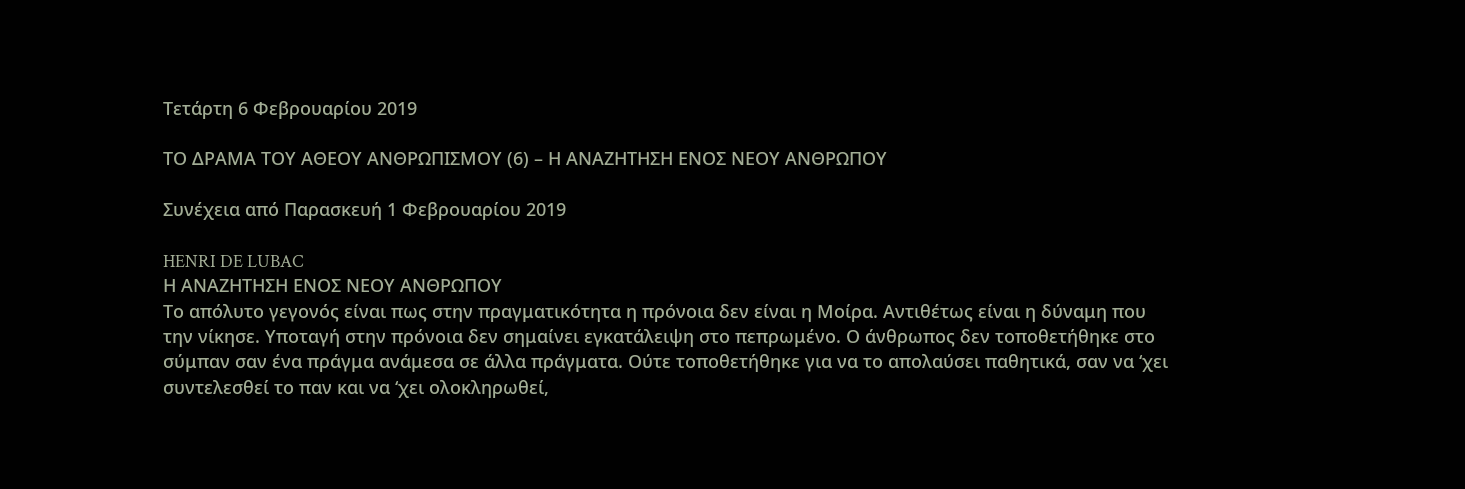Τετάρτη 6 Φεβρουαρίου 2019

ΤΟ ΔΡΑΜΑ ΤΟΥ ΑΘΕΟΥ ΑΝΘΡΩΠΙΣΜΟΥ (6) – Η ΑΝΑΖΗΤΗΣΗ ΕΝΟΣ ΝΕΟΥ ΑΝΘΡΩΠΟΥ

Συνέχεια από Παρασκευή 1 Φεβρουαρίου 2019

HENRI DE LUBAC
Η ΑΝΑΖΗΤΗΣΗ ΕΝΟΣ ΝΕΟΥ ΑΝΘΡΩΠΟΥ
Το απόλυτο γεγονός είναι πως στην πραγματικότητα η πρόνοια δεν είναι η Μοίρα. Αντιθέτως είναι η δύναμη που την νίκησε. Υποταγή στην πρόνοια δεν σημαίνει εγκατάλειψη στο πεπρωμένο. Ο άνθρωπος δεν τοποθετήθηκε στο σύμπαν σαν ένα πράγμα ανάμεσα σε άλλα πράγματα. Ούτε τοποθετήθηκε για να το απολαύσει παθητικά, σαν να ‘χει συντελεσθεί το παν και να ‘χει ολοκληρωθεί,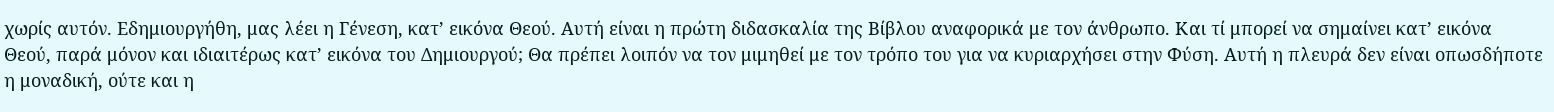χωρίς αυτόν. Εδημιουργήθη, μας λέει η Γένεση, κατ’ εικόνα Θεού. Αυτή είναι η πρώτη διδασκαλία της Βίβλου αναφορικά με τον άνθρωπο. Και τί μπορεί να σημαίνει κατ’ εικόνα Θεού, παρά μόνον και ιδιαιτέρως κατ’ εικόνα του Δημιουργού; Θα πρέπει λοιπόν να τον μιμηθεί με τον τρόπο του για να κυριαρχήσει στην Φύση. Αυτή η πλευρά δεν είναι οπωσδήποτε η μοναδική, ούτε και η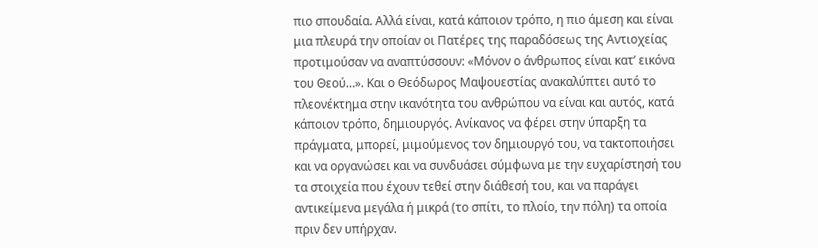πιο σπουδαία. Αλλά είναι, κατά κάποιον τρόπο, η πιο άμεση και είναι μια πλευρά την οποίαν οι Πατέρες της παραδόσεως της Αντιοχείας προτιμούσαν να αναπτύσσουν: «Μόνον ο άνθρωπος είναι κατ’ εικόνα του Θεού…». Και ο Θεόδωρος Μαψουεστίας ανακαλύπτει αυτό το πλεονέκτημα στην ικανότητα του ανθρώπου να είναι και αυτός, κατά κάποιον τρόπο, δημιουργός. Ανίκανος να φέρει στην ύπαρξη τα πράγματα, μπορεί, μιμούμενος τον δημιουργό του, να τακτοποιήσει και να οργανώσει και να συνδυάσει σύμφωνα με την ευχαρίστησή του τα στοιχεία που έχουν τεθεί στην διάθεσή του, και να παράγει αντικείμενα μεγάλα ή μικρά (το σπίτι, το πλοίο, την πόλη) τα οποία πριν δεν υπήρχαν.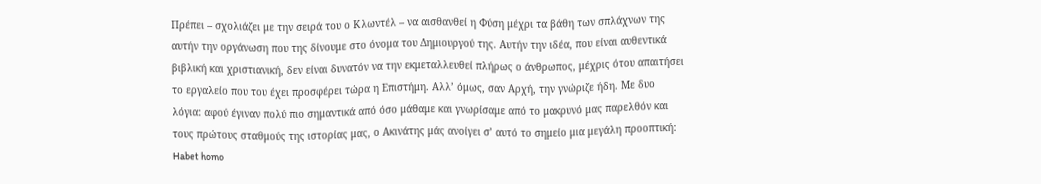Πρέπει – σχολιάζει με την σειρά του ο Κλωντέλ – να αισθανθεί η Φύση μέχρι τα βάθη των σπλάχνων της αυτήν την οργάνωση που της δίνουμε στο όνομα του Δημιουργού της. Αυτήν την ιδέα, που είναι αυθεντικά βιβλική και χριστιανική, δεν είναι δυνατόν να την εκμεταλλευθεί πλήρως ο άνθρωπος, μέχρις ότου απαιτήσει το εργαλείο που του έχει προσφέρει τώρα η Επιστήμη. Αλλ’ όμως, σαν Αρχή, την γνώριζε ήδη. Με δυο λόγια: αφού έγιναν πολύ πιο σημαντικά από όσο μάθαμε και γνωρίσαμε από το μακρυνό μας παρελθόν και τους πρώτους σταθμούς της ιστορίας μας, ο Ακινάτης μάς ανοίγει σ’ αυτό το σημείο μια μεγάλη προοπτική: Habet homo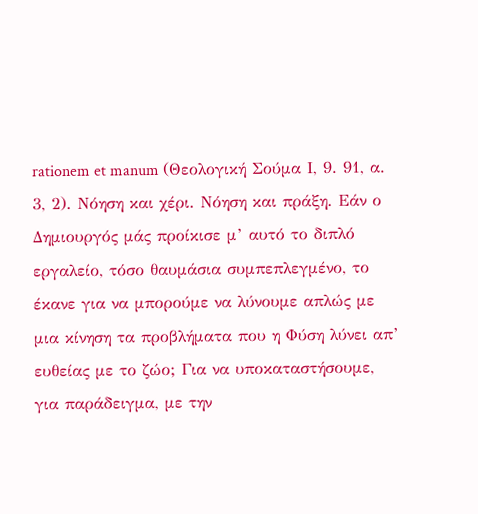rationem et manum (Θεολογική Σούμα Ι, 9. 91, α. 3, 2). Νόηση και χέρι. Νόηση και πράξη. Εάν ο Δημιουργός μάς προίκισε μ’ αυτό το διπλό εργαλείο, τόσο θαυμάσια συμπεπλεγμένο, το έκανε για να μπορούμε να λύνουμε απλώς με μια κίνηση τα προβλήματα που η Φύση λύνει απ’ ευθείας με το ζώο; Για να υποκαταστήσουμε, για παράδειγμα, με την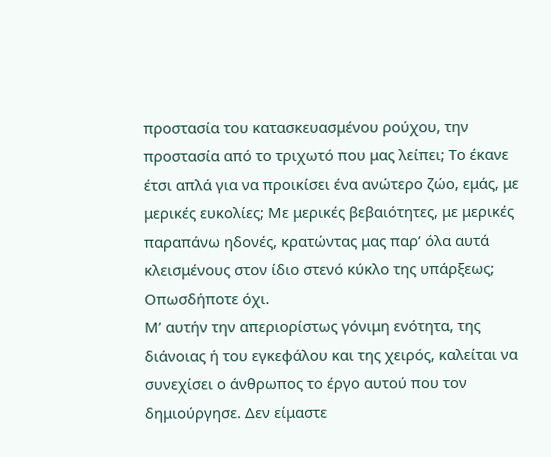προστασία του κατασκευασμένου ρούχου, την προστασία από το τριχωτό που μας λείπει; Το έκανε έτσι απλά για να προικίσει ένα ανώτερο ζώο, εμάς, με μερικές ευκολίες; Με μερικές βεβαιότητες, με μερικές παραπάνω ηδονές, κρατώντας μας παρ’ όλα αυτά κλεισμένους στον ίδιο στενό κύκλο της υπάρξεως; Οπωσδήποτε όχι.
Μ’ αυτήν την απεριορίστως γόνιμη ενότητα, της διάνοιας ή του εγκεφάλου και της χειρός, καλείται να συνεχίσει ο άνθρωπος το έργο αυτού που τον δημιούργησε. Δεν είμαστε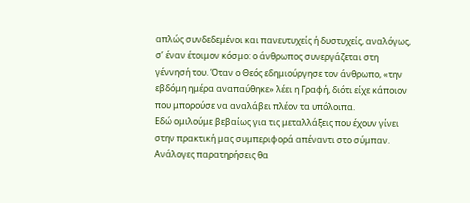απλώς συνδεδεμένοι και πανευτυχείς ή δυστυχείς, αναλόγως, σ’ έναν έτοιμον κόσμο: ο άνθρωπος συνεργάζεται στη γέννησή του. Όταν ο Θεός εδημιούργησε τον άνθρωπο, «την εβδόμη ημέρα αναπαύθηκε» λέει η Γραφή, διότι είχε κάποιον που μπορούσε να αναλάβει πλέον τα υπόλοιπα.
Εδώ ομιλούμε βεβαίως για τις μεταλλάξεις που έχουν γίνει στην πρακτική μας συμπεριφορά απέναντι στο σύμπαν. Ανάλογες παρατηρήσεις θα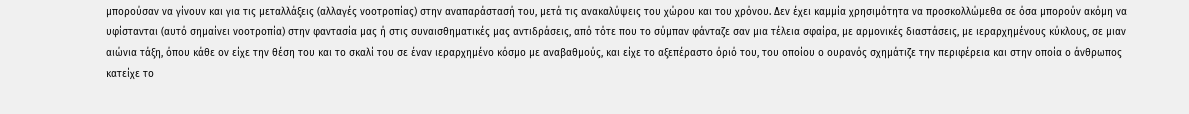μπορούσαν να γίνουν και για τις μεταλλάξεις (αλλαγές νοοτροπίας) στην αναπαράστασή του, μετά τις ανακαλύψεις του χώρου και του χρόνου. Δεν έχει καμμία χρησιμότητα να προσκολλώμεθα σε όσα μπορούν ακόμη να υφίστανται (αυτό σημαίνει νοοτροπία) στην φαντασία μας ή στις συναισθηματικές μας αντιδράσεις, από τότε που το σύμπαν φάνταζε σαν μια τέλεια σφαίρα, με αρμονικές διαστάσεις, με ιεραρχημένους κύκλους, σε μιαν αιώνια τάξη, όπου κάθε ον είχε την θέση του και το σκαλί του σε έναν ιεραρχημένο κόσμο με αναβαθμούς, και είχε το αξεπέραστο όριό του, του οποίου ο ουρανός σχημάτιζε την περιφέρεια και στην οποία ο άνθρωπος κατείχε το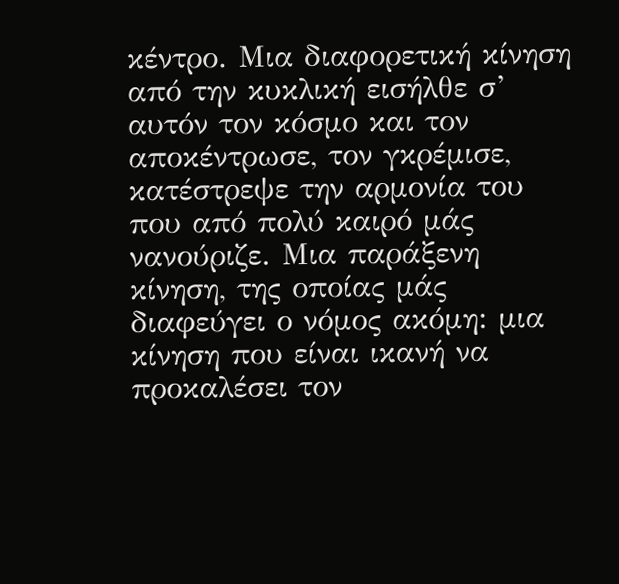κέντρο. Μια διαφορετική κίνηση από την κυκλική εισήλθε σ’ αυτόν τον κόσμο και τον αποκέντρωσε, τον γκρέμισε, κατέστρεψε την αρμονία του που από πολύ καιρό μάς νανούριζε. Μια παράξενη κίνηση, της οποίας μάς διαφεύγει ο νόμος ακόμη: μια κίνηση που είναι ικανή να προκαλέσει τον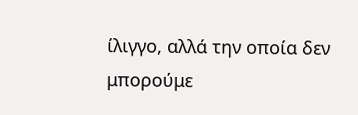ίλιγγο, αλλά την οποία δεν μπορούμε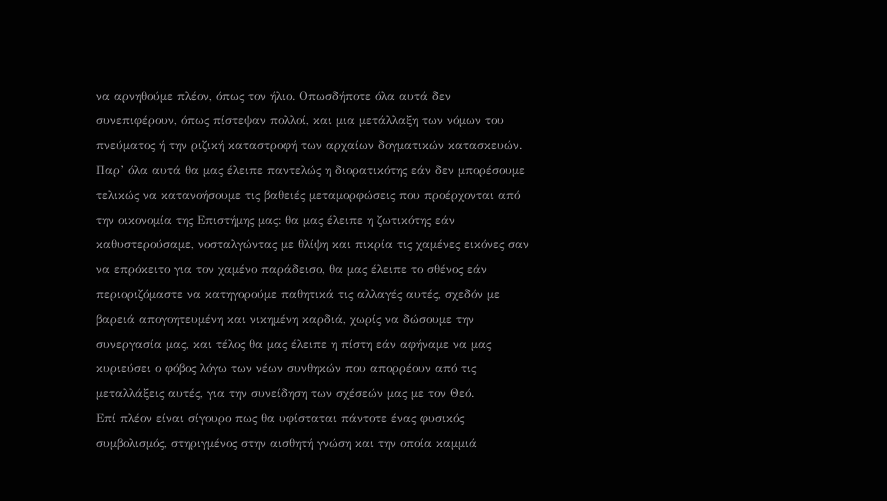να αρνηθούμε πλέον, όπως τον ήλιο. Οπωσδήποτε όλα αυτά δεν συνεπιφέρουν, όπως πίστεψαν πολλοί, και μια μετάλλαξη των νόμων του πνεύματος ή την ριζική καταστροφή των αρχαίων δογματικών κατασκευών. Παρ’ όλα αυτά θα μας έλειπε παντελώς η διορατικότης εάν δεν μπορέσουμε τελικώς να κατανοήσουμε τις βαθειές μεταμορφώσεις που προέρχονται από την οικονομία της Επιστήμης μας: θα μας έλειπε η ζωτικότης εάν καθυστερούσαμε, νοσταλγώντας με θλίψη και πικρία τις χαμένες εικόνες σαν να επρόκειτο για τον χαμένο παράδεισο, θα μας έλειπε το σθένος εάν περιοριζόμαστε να κατηγορούμε παθητικά τις αλλαγές αυτές, σχεδόν με βαρειά απογοητευμένη και νικημένη καρδιά, χωρίς να δώσουμε την συνεργασία μας, και τέλος θα μας έλειπε η πίστη εάν αφήναμε να μας κυριεύσει ο φόβος λόγω των νέων συνθηκών που απορρέουν από τις μεταλλάξεις αυτές, για την συνείδηση των σχέσεών μας με τον Θεό.
Επί πλέον είναι σίγουρο πως θα υφίσταται πάντοτε ένας φυσικός συμβολισμός, στηριγμένος στην αισθητή γνώση και την οποία καμμιά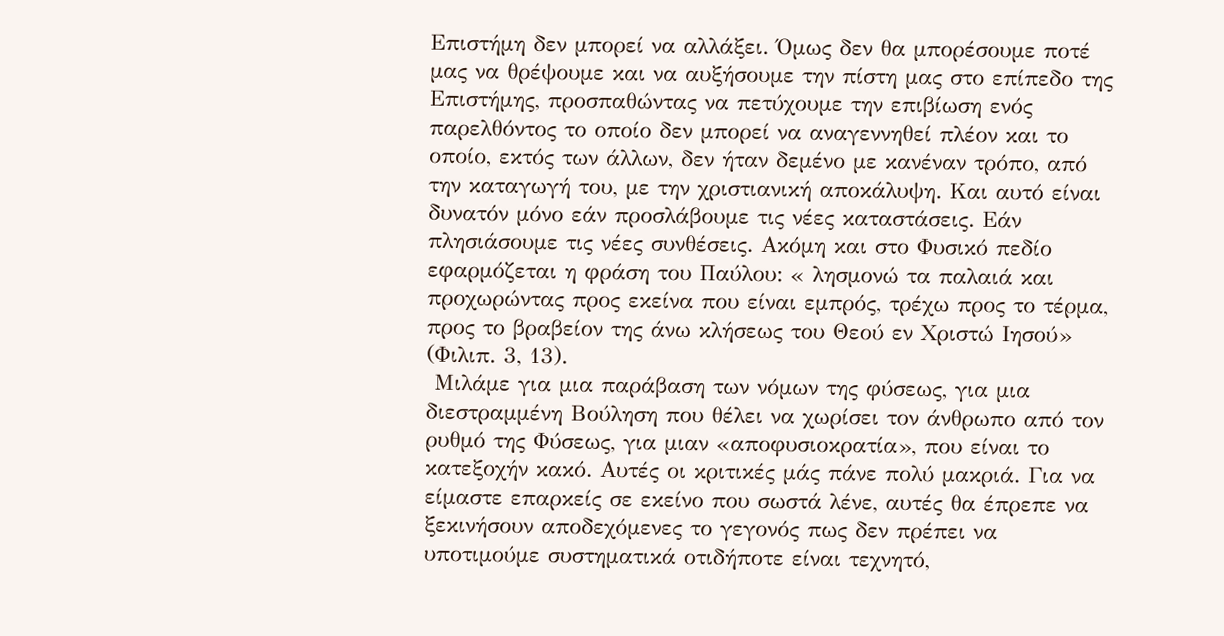Επιστήμη δεν μπορεί να αλλάξει. Όμως δεν θα μπορέσουμε ποτέ μας να θρέψουμε και να αυξήσουμε την πίστη μας στο επίπεδο της Επιστήμης, προσπαθώντας να πετύχουμε την επιβίωση ενός παρελθόντος το οποίο δεν μπορεί να αναγεννηθεί πλέον και το οποίο, εκτός των άλλων, δεν ήταν δεμένο με κανέναν τρόπο, από την καταγωγή του, με την χριστιανική αποκάλυψη. Και αυτό είναι δυνατόν μόνο εάν προσλάβουμε τις νέες καταστάσεις. Εάν πλησιάσουμε τις νέες συνθέσεις. Ακόμη και στο Φυσικό πεδίο εφαρμόζεται η φράση του Παύλου: « λησμονώ τα παλαιά και προχωρώντας προς εκείνα που είναι εμπρός, τρέχω προς το τέρμα, προς το βραβείον της άνω κλήσεως του Θεού εν Χριστώ Ιησού» (Φιλιπ. 3, 13).
 Μιλάμε για μια παράβαση των νόμων της φύσεως, για μια διεστραμμένη Βούληση που θέλει να χωρίσει τον άνθρωπο από τον ρυθμό της Φύσεως, για μιαν «αποφυσιοκρατία», που είναι το κατεξοχήν κακό. Αυτές οι κριτικές μάς πάνε πολύ μακριά. Για να είμαστε επαρκείς σε εκείνο που σωστά λένε, αυτές θα έπρεπε να ξεκινήσουν αποδεχόμενες το γεγονός πως δεν πρέπει να υποτιμούμε συστηματικά οτιδήποτε είναι τεχνητό,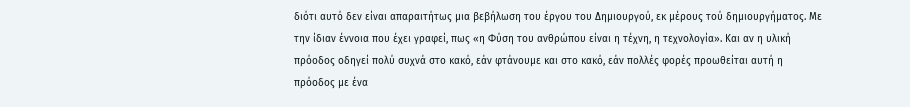διότι αυτό δεν είναι απαραιτήτως μια βεβήλωση του έργου του Δημιουργού, εκ μέρους τού δημιουργήματος. Με την ίδιαν έννοια που έχει γραφεί, πως «η Φύση του ανθρώπου είναι η τέχνη, η τεχνολογία». Και αν η υλική πρόοδος οδηγεί πολύ συχνά στο κακό, εάν φτάνουμε και στο κακό, εάν πολλές φορές προωθείται αυτή η πρόοδος με ένα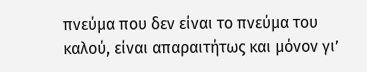πνεύμα που δεν είναι το πνεύμα του καλού, είναι απαραιτήτως και μόνον γι’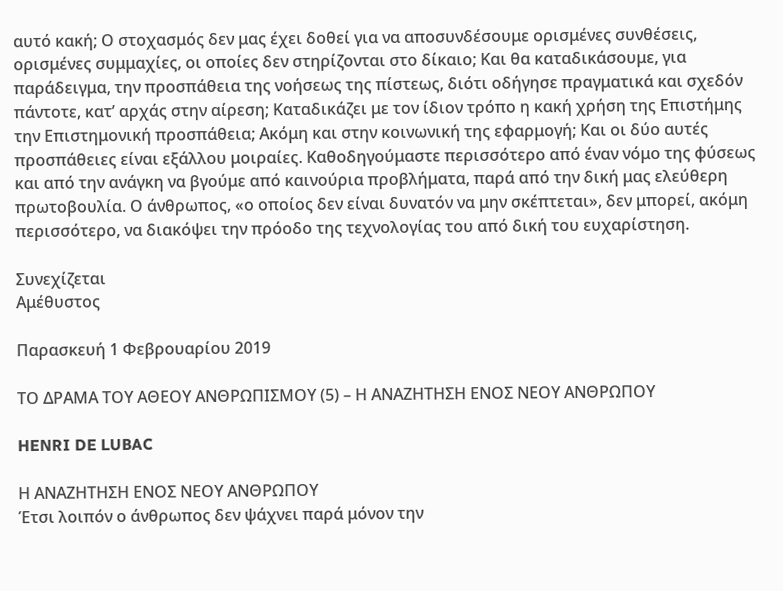αυτό κακή; Ο στοχασμός δεν μας έχει δοθεί για να αποσυνδέσουμε ορισμένες συνθέσεις, ορισμένες συμμαχίες, οι οποίες δεν στηρίζονται στο δίκαιο; Και θα καταδικάσουμε, για παράδειγμα, την προσπάθεια της νοήσεως της πίστεως, διότι οδήγησε πραγματικά και σχεδόν πάντοτε, κατ’ αρχάς στην αίρεση; Καταδικάζει με τον ίδιον τρόπο η κακή χρήση της Επιστήμης την Επιστημονική προσπάθεια; Ακόμη και στην κοινωνική της εφαρμογή; Και οι δύο αυτές προσπάθειες είναι εξάλλου μοιραίες. Καθοδηγούμαστε περισσότερο από έναν νόμο της φύσεως και από την ανάγκη να βγούμε από καινούρια προβλήματα, παρά από την δική μας ελεύθερη πρωτοβουλία. Ο άνθρωπος, «ο οποίος δεν είναι δυνατόν να μην σκέπτεται», δεν μπορεί, ακόμη περισσότερο, να διακόψει την πρόοδο της τεχνολογίας του από δική του ευχαρίστηση.

Συνεχίζεται
Αμέθυστος

Παρασκευή 1 Φεβρουαρίου 2019

ΤΟ ΔΡΑΜΑ ΤΟΥ ΑΘΕΟΥ ΑΝΘΡΩΠΙΣΜΟΥ (5) – Η ΑΝΑΖΗΤΗΣΗ ΕΝΟΣ ΝΕΟΥ ΑΝΘΡΩΠΟΥ

HENRI DE LUBAC

Η ΑΝΑΖΗΤΗΣΗ ΕΝΟΣ ΝΕΟΥ ΑΝΘΡΩΠΟΥ
Έτσι λοιπόν ο άνθρωπος δεν ψάχνει παρά μόνον την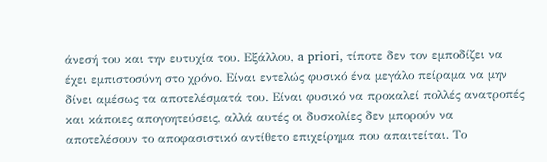άνεσή του και την ευτυχία του. Εξάλλου, a priori, τίποτε δεν τον εμποδίζει να έχει εμπιστοσύνη στο χρόνο. Είναι εντελώς φυσικό ένα μεγάλο πείραμα να μην δίνει αμέσως τα αποτελέσματά του. Είναι φυσικό να προκαλεί πολλές ανατροπές και κάποιες απογοητεύσεις, αλλά αυτές οι δυσκολίες δεν μπορούν να αποτελέσουν το αποφασιστικό αντίθετο επιχείρημα που απαιτείται. Το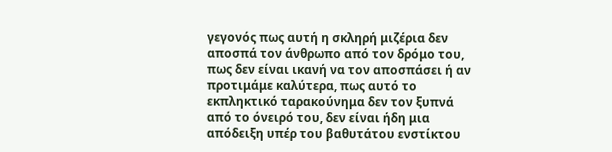γεγονός πως αυτή η σκληρή μιζέρια δεν αποσπά τον άνθρωπο από τον δρόμο του, πως δεν είναι ικανή να τον αποσπάσει ή αν προτιμάμε καλύτερα, πως αυτό το εκπληκτικό ταρακούνημα δεν τον ξυπνά από το όνειρό του, δεν είναι ήδη μια απόδειξη υπέρ του βαθυτάτου ενστίκτου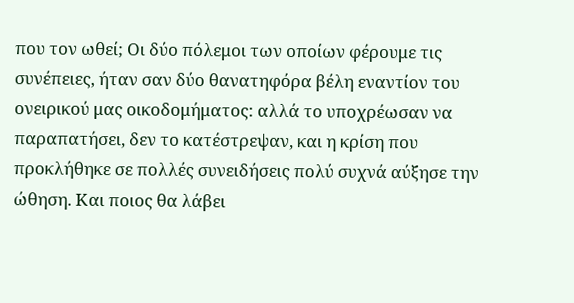που τον ωθεί; Οι δύο πόλεμοι των οποίων φέρουμε τις συνέπειες, ήταν σαν δύο θανατηφόρα βέλη εναντίον του ονειρικού μας οικοδομήματος: αλλά το υποχρέωσαν να παραπατήσει, δεν το κατέστρεψαν, και η κρίση που προκλήθηκε σε πολλές συνειδήσεις πολύ συχνά αύξησε την ώθηση. Και ποιος θα λάβει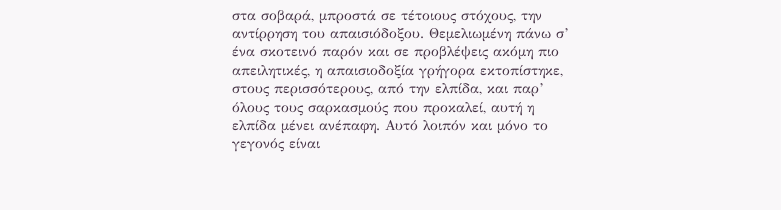στα σοβαρά, μπροστά σε τέτοιους στόχους, την αντίρρηση του απαισιόδοξου. Θεμελιωμένη πάνω σ’ ένα σκοτεινό παρόν και σε προβλέψεις ακόμη πιο απειλητικές, η απαισιοδοξία γρήγορα εκτοπίστηκε, στους περισσότερους, από την ελπίδα, και παρ’ όλους τους σαρκασμούς που προκαλεί, αυτή η ελπίδα μένει ανέπαφη. Αυτό λοιπόν και μόνο το γεγονός είναι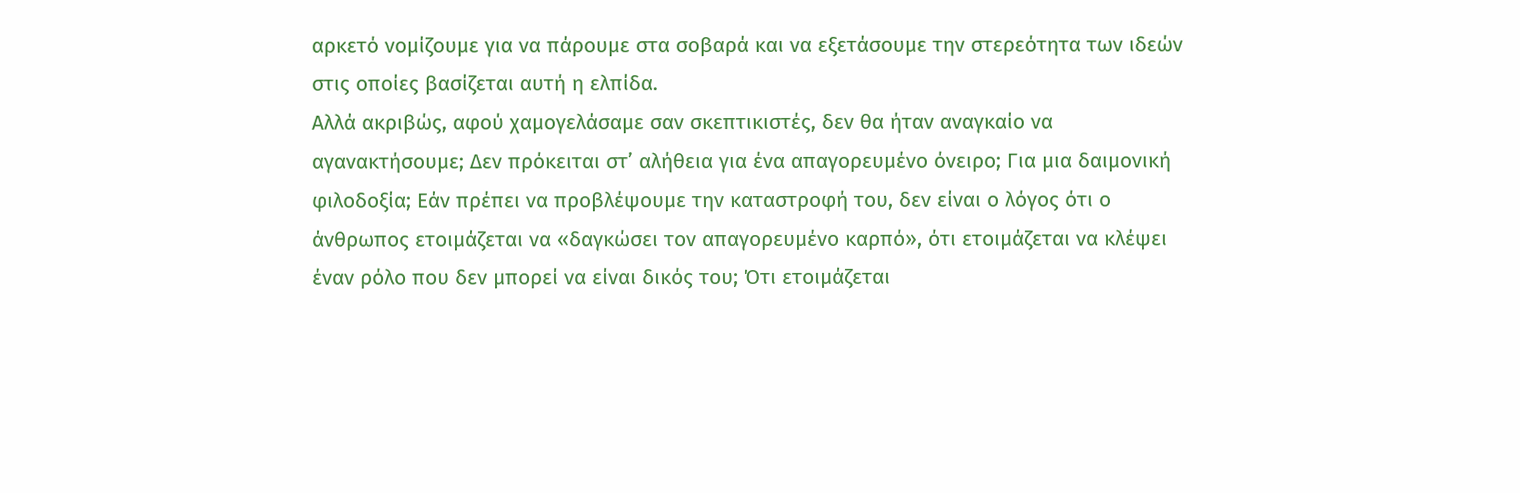αρκετό νομίζουμε για να πάρουμε στα σοβαρά και να εξετάσουμε την στερεότητα των ιδεών στις οποίες βασίζεται αυτή η ελπίδα.
Αλλά ακριβώς, αφού χαμογελάσαμε σαν σκεπτικιστές, δεν θα ήταν αναγκαίο να αγανακτήσουμε; Δεν πρόκειται στ’ αλήθεια για ένα απαγορευμένο όνειρο; Για μια δαιμονική φιλοδοξία; Εάν πρέπει να προβλέψουμε την καταστροφή του, δεν είναι ο λόγος ότι ο άνθρωπος ετοιμάζεται να «δαγκώσει τον απαγορευμένο καρπό», ότι ετοιμάζεται να κλέψει έναν ρόλο που δεν μπορεί να είναι δικός του; Ότι ετοιμάζεται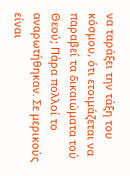να ταράξει την τάξη του κόσμου, ότι ετοιμάζεται να παραβεί τα δικαιώματα τού Θεού; Πάρα πολλοί το αναρωτήθηκαν. Σε μερικούς είναι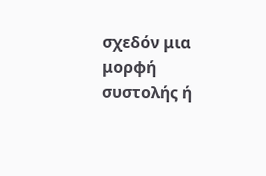σχεδόν μια μορφή συστολής ή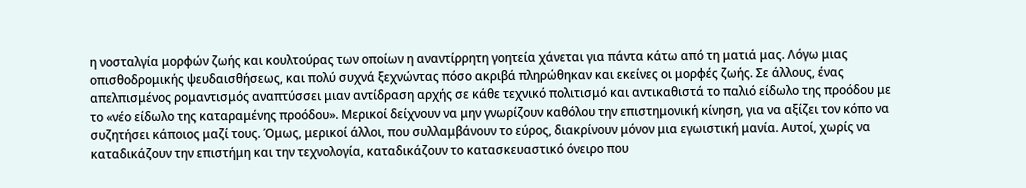η νοσταλγία μορφών ζωής και κουλτούρας των οποίων η αναντίρρητη γοητεία χάνεται για πάντα κάτω από τη ματιά μας. Λόγω μιας οπισθοδρομικής ψευδαισθήσεως, και πολύ συχνά ξεχνώντας πόσο ακριβά πληρώθηκαν και εκείνες οι μορφές ζωής. Σε άλλους, ένας απελπισμένος ρομαντισμός αναπτύσσει μιαν αντίδραση αρχής σε κάθε τεχνικό πολιτισμό και αντικαθιστά το παλιό είδωλο της προόδου με το «νέο είδωλο της καταραμένης προόδου». Μερικοί δείχνουν να μην γνωρίζουν καθόλου την επιστημονική κίνηση, για να αξίζει τον κόπο να συζητήσει κάποιος μαζί τους. Όμως, μερικοί άλλοι, που συλλαμβάνουν το εύρος, διακρίνουν μόνον μια εγωιστική μανία. Αυτοί, χωρίς να καταδικάζουν την επιστήμη και την τεχνολογία, καταδικάζουν το κατασκευαστικό όνειρο που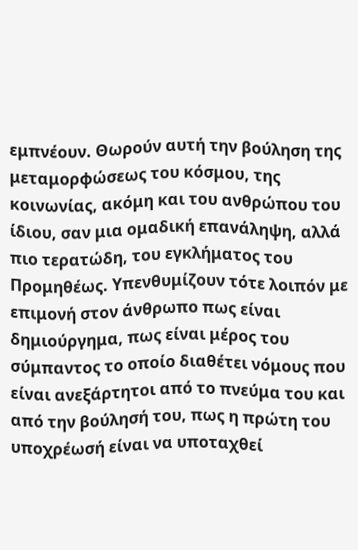εμπνέουν. Θωρούν αυτή την βούληση της μεταμορφώσεως του κόσμου, της κοινωνίας, ακόμη και του ανθρώπου του ίδιου, σαν μια ομαδική επανάληψη, αλλά πιο τερατώδη, του εγκλήματος του Προμηθέως. Υπενθυμίζουν τότε λοιπόν με επιμονή στον άνθρωπο πως είναι δημιούργημα, πως είναι μέρος του σύμπαντος το οποίο διαθέτει νόμους που είναι ανεξάρτητοι από το πνεύμα του και από την βούλησή του, πως η πρώτη του υποχρέωσή είναι να υποταχθεί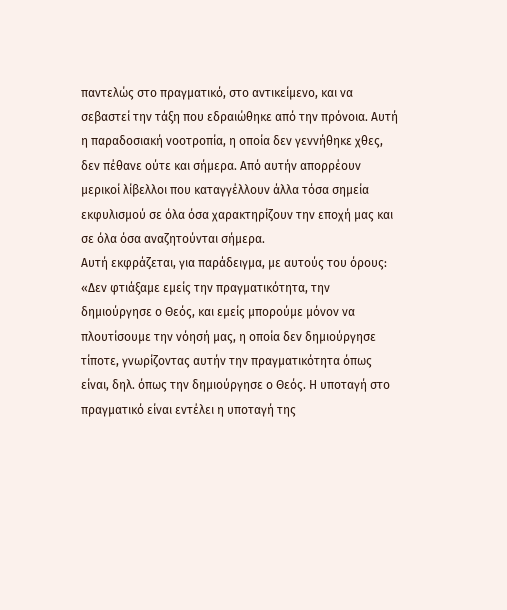παντελώς στο πραγματικό, στο αντικείμενο, και να σεβαστεί την τάξη που εδραιώθηκε από την πρόνοια. Αυτή η παραδοσιακή νοοτροπία, η οποία δεν γεννήθηκε χθες, δεν πέθανε ούτε και σήμερα. Από αυτήν απορρέουν μερικοί λίβελλοι που καταγγέλλουν άλλα τόσα σημεία εκφυλισμού σε όλα όσα χαρακτηρίζουν την εποχή μας και σε όλα όσα αναζητούνται σήμερα.
Αυτή εκφράζεται, για παράδειγμα, με αυτούς του όρους: «Δεν φτιάξαμε εμείς την πραγματικότητα, την δημιούργησε ο Θεός, και εμείς μπορούμε μόνον να πλουτίσουμε την νόησή μας, η οποία δεν δημιούργησε τίποτε, γνωρίζοντας αυτήν την πραγματικότητα όπως είναι, δηλ. όπως την δημιούργησε ο Θεός. Η υποταγή στο πραγματικό είναι εντέλει η υποταγή της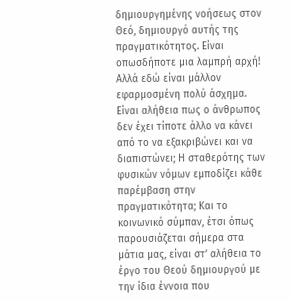δημιουργημένης νοήσεως στον Θεό, δημιουργό αυτής της πραγματικότητος. Είναι οπωσδήποτε μια λαμπρή αρχή! Αλλά εδώ είναι μάλλον εφαρμοσμένη πολύ άσχημα. Είναι αλήθεια πως ο άνθρωπος δεν έχει τίποτε άλλο να κάνει από το να εξακριβώνει και να διαπιστώνει; Η σταθερότης των φυσικών νόμων εμποδίζει κάθε παρέμβαση στην πραγματικότητα; Και το κοινωνικό σύμπαν, έτσι όπως παρουσιάζεται σήμερα στα μάτια μας, είναι στ’ αλήθεια το έργο του Θεού δημιουργού με την ίδια έννοια που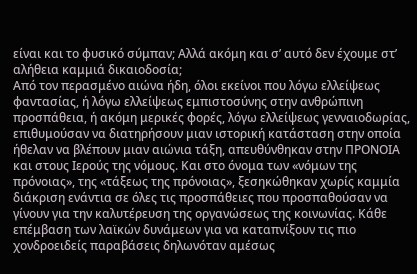είναι και το φυσικό σύμπαν; Αλλά ακόμη και σ’ αυτό δεν έχουμε στ’ αλήθεια καμμιά δικαιοδοσία;
Από τον περασμένο αιώνα ήδη, όλοι εκείνοι που λόγω ελλείψεως φαντασίας, ή λόγω ελλείψεως εμπιστοσύνης στην ανθρώπινη προσπάθεια, ή ακόμη μερικές φορές, λόγω ελλείψεως γενναιοδωρίας, επιθυμούσαν να διατηρήσουν μιαν ιστορική κατάσταση στην οποία ήθελαν να βλέπουν μιαν αιώνια τάξη, απευθύνθηκαν στην ΠΡΟΝΟΙΑ και στους Ιερούς της νόμους. Και στο όνομα των «νόμων της πρόνοιας», της «τάξεως της πρόνοιας», ξεσηκώθηκαν χωρίς καμμία διάκριση ενάντια σε όλες τις προσπάθειες που προσπαθούσαν να γίνουν για την καλυτέρευση της οργανώσεως της κοινωνίας. Κάθε επέμβαση των λαϊκών δυνάμεων για να καταπνίξουν τις πιο χονδροειδείς παραβάσεις δηλωνόταν αμέσως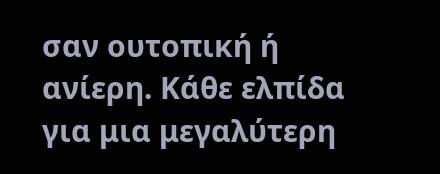σαν ουτοπική ή ανίερη. Κάθε ελπίδα για μια μεγαλύτερη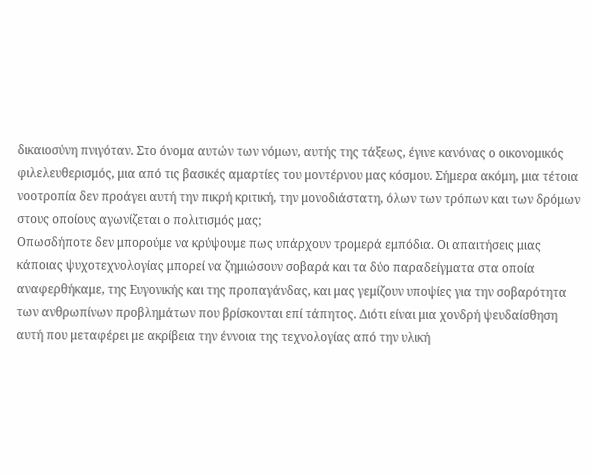δικαιοσύνη πνιγόταν. Στο όνομα αυτών των νόμων, αυτής της τάξεως, έγινε κανόνας ο οικονομικός φιλελευθερισμός, μια από τις βασικές αμαρτίες του μοντέρνου μας κόσμου. Σήμερα ακόμη, μια τέτοια νοοτροπία δεν προάγει αυτή την πικρή κριτική, την μονοδιάστατη, όλων των τρόπων και των δρόμων στους οποίους αγωνίζεται ο πολιτισμός μας;
Οπωσδήποτε δεν μπορούμε να κρύψουμε πως υπάρχουν τρομερά εμπόδια. Οι απαιτήσεις μιας κάποιας ψυχοτεχνολογίας μπορεί να ζημιώσουν σοβαρά και τα δύο παραδείγματα στα οποία αναφερθήκαμε, της Ευγονικής και της προπαγάνδας, και μας γεμίζουν υποψίες για την σοβαρότητα των ανθρωπίνων προβλημάτων που βρίσκονται επί τάπητος. Διότι είναι μια χονδρή ψευδαίσθηση αυτή που μεταφέρει με ακρίβεια την έννοια της τεχνολογίας από την υλική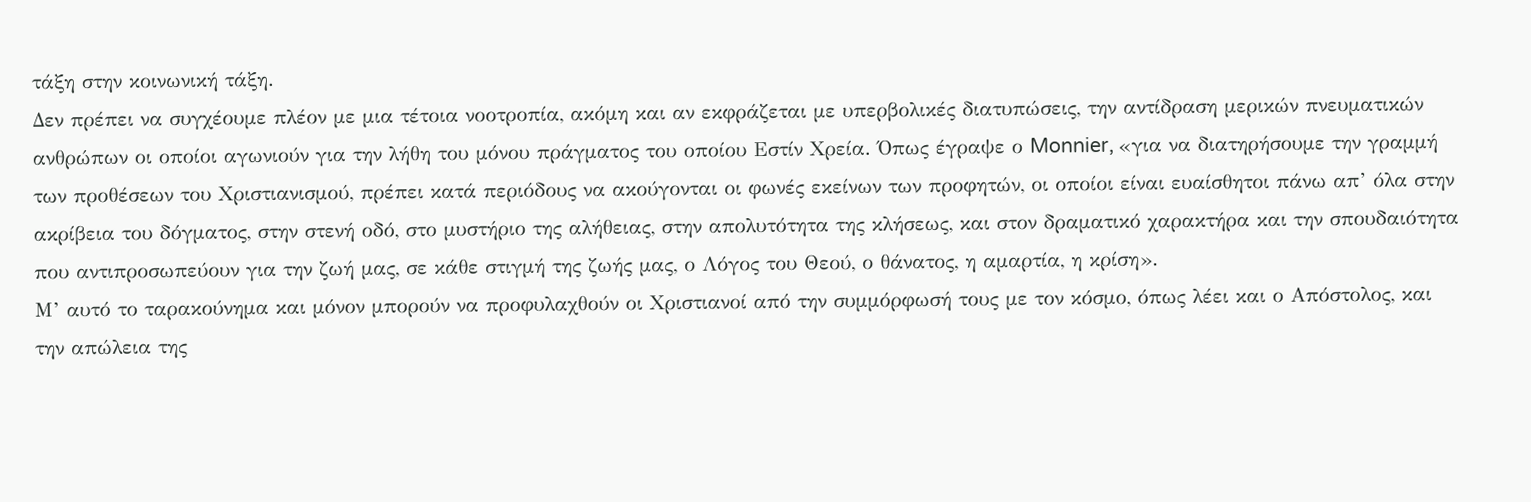τάξη στην κοινωνική τάξη.
Δεν πρέπει να συγχέουμε πλέον με μια τέτοια νοοτροπία, ακόμη και αν εκφράζεται με υπερβολικές διατυπώσεις, την αντίδραση μερικών πνευματικών ανθρώπων οι οποίοι αγωνιούν για την λήθη του μόνου πράγματος του οποίου Εστίν Χρεία. Όπως έγραψε ο Monnier, «για να διατηρήσουμε την γραμμή των προθέσεων του Χριστιανισμού, πρέπει κατά περιόδους να ακούγονται οι φωνές εκείνων των προφητών, οι οποίοι είναι ευαίσθητοι πάνω απ’ όλα στην ακρίβεια του δόγματος, στην στενή οδό, στο μυστήριο της αλήθειας, στην απολυτότητα της κλήσεως, και στον δραματικό χαρακτήρα και την σπουδαιότητα που αντιπροσωπεύουν για την ζωή μας, σε κάθε στιγμή της ζωής μας, ο Λόγος του Θεού, ο θάνατος, η αμαρτία, η κρίση».
Μ’ αυτό το ταρακούνημα και μόνον μπορούν να προφυλαχθούν οι Χριστιανοί από την συμμόρφωσή τους με τον κόσμο, όπως λέει και ο Απόστολος, και την απώλεια της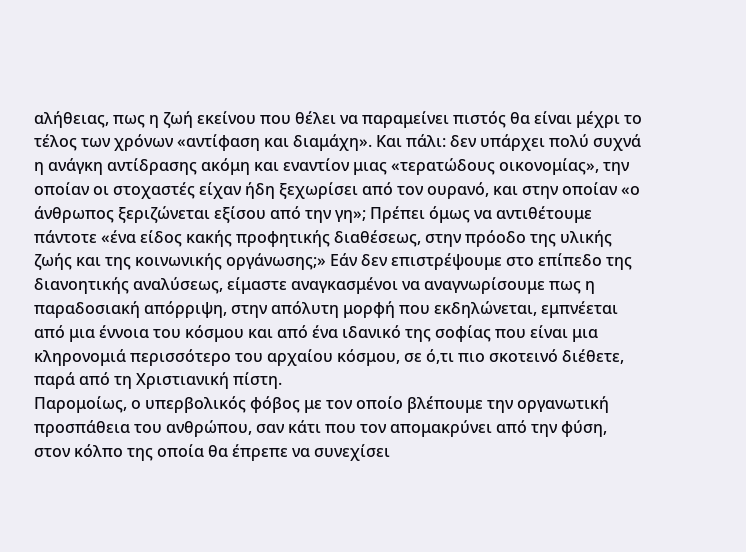αλήθειας, πως η ζωή εκείνου που θέλει να παραμείνει πιστός θα είναι μέχρι το τέλος των χρόνων «αντίφαση και διαμάχη». Και πάλι: δεν υπάρχει πολύ συχνά η ανάγκη αντίδρασης ακόμη και εναντίον μιας «τερατώδους οικονομίας», την οποίαν οι στοχαστές είχαν ήδη ξεχωρίσει από τον ουρανό, και στην οποίαν «ο άνθρωπος ξεριζώνεται εξίσου από την γη»; Πρέπει όμως να αντιθέτουμε πάντοτε «ένα είδος κακής προφητικής διαθέσεως, στην πρόοδο της υλικής ζωής και της κοινωνικής οργάνωσης;» Εάν δεν επιστρέψουμε στο επίπεδο της διανοητικής αναλύσεως, είμαστε αναγκασμένοι να αναγνωρίσουμε πως η παραδοσιακή απόρριψη, στην απόλυτη μορφή που εκδηλώνεται, εμπνέεται από μια έννοια του κόσμου και από ένα ιδανικό της σοφίας που είναι μια κληρονομιά περισσότερο του αρχαίου κόσμου, σε ό,τι πιο σκοτεινό διέθετε, παρά από τη Χριστιανική πίστη.
Παρομοίως, ο υπερβολικός φόβος με τον οποίο βλέπουμε την οργανωτική προσπάθεια του ανθρώπου, σαν κάτι που τον απομακρύνει από την φύση, στον κόλπο της οποία θα έπρεπε να συνεχίσει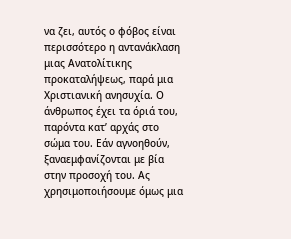να ζει, αυτός ο φόβος είναι περισσότερο η αντανάκλαση μιας Ανατολίτικης προκαταλήψεως, παρά μια Χριστιανική ανησυχία. Ο άνθρωπος έχει τα όριά του, παρόντα κατ’ αρχάς στο σώμα του. Εάν αγνοηθούν, ξαναεμφανίζονται με βία στην προσοχή του. Ας χρησιμοποιήσουμε όμως μια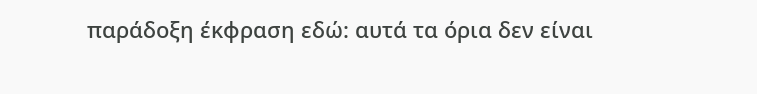παράδοξη έκφραση εδώ: αυτά τα όρια δεν είναι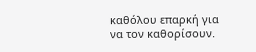καθόλου επαρκή για να τον καθορίσουν.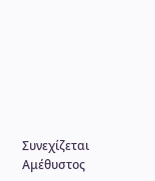Συνεχίζεται
Αμέθυστος